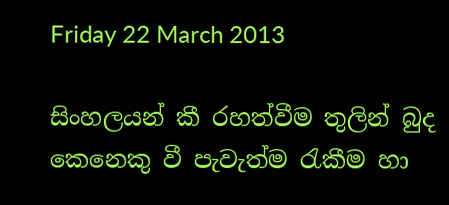Friday 22 March 2013

සිංහලයන් කී රහත්වීම තුලින් බුද කෙනෙකු වී පැවැත්ම රැකීම හා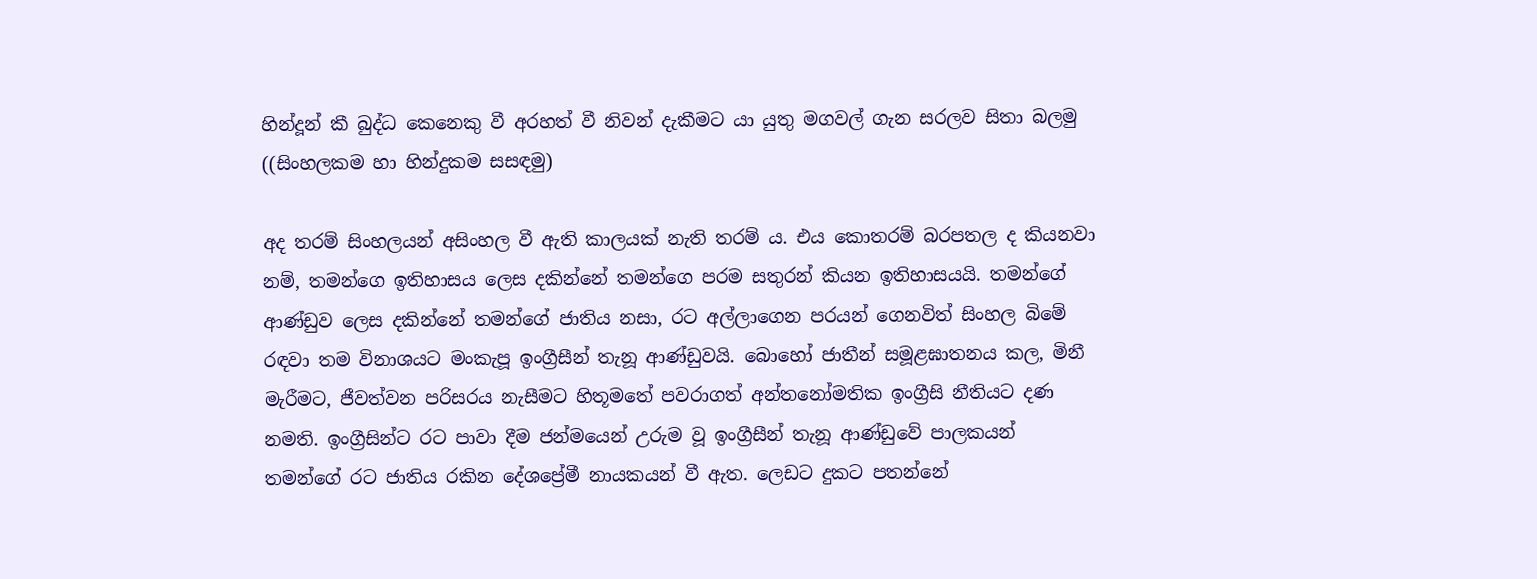හින්දූන් කී බුද්ධ කෙනෙකු වී අරහත් වී නිවන් දැකීමට යා යුතු මගවල් ගැන සරලව සිතා බලමු ((සිංහලකම හා හින්දුකම සසඳමු)

අද තරම් සිංහලයන් අසිංහල වී ඇති කාලයක් නැති තරම් ය. එය කොතරම් බරපතල ද කියනවා නම්, තමන්ගෙ ඉතිහාසය ලෙස දකින්නේ තමන්ගෙ පරම සතුරන් කියන ඉතිහාසයයි. තමන්ගේ ආණ්ඩුව ලෙස දකින්නේ තමන්ගේ ජාතිය නසා, රට අල්ලාගෙන පරයන් ගෙනවිත් සිංහල බිමේ රඳවා තම විනාශයට මංකැපූ ඉංග්‍රීසීන් තැනූ ආණ්ඩුවයි. බොහෝ ජාතීන් සමූළඝාතනය කල, මිනී මැරීමට, ජීවත්වන පරිසරය නැසීමට හිතූමතේ පවරාගත් අන්තනෝමතික ඉංග්‍රීසි නීතියට දණ නමති. ඉංග්‍රීසින්ට රට පාවා දීම ජන්මයෙන් උරුම වූ ඉංග්‍රීසීන් තැනූ ආණ්ඩුවේ පාලකයන් තමන්ගේ රට ජාතිය රකින දේශප්‍රේමී නායකයන් වී ඇත. ලෙඩට දුකට පතන්නේ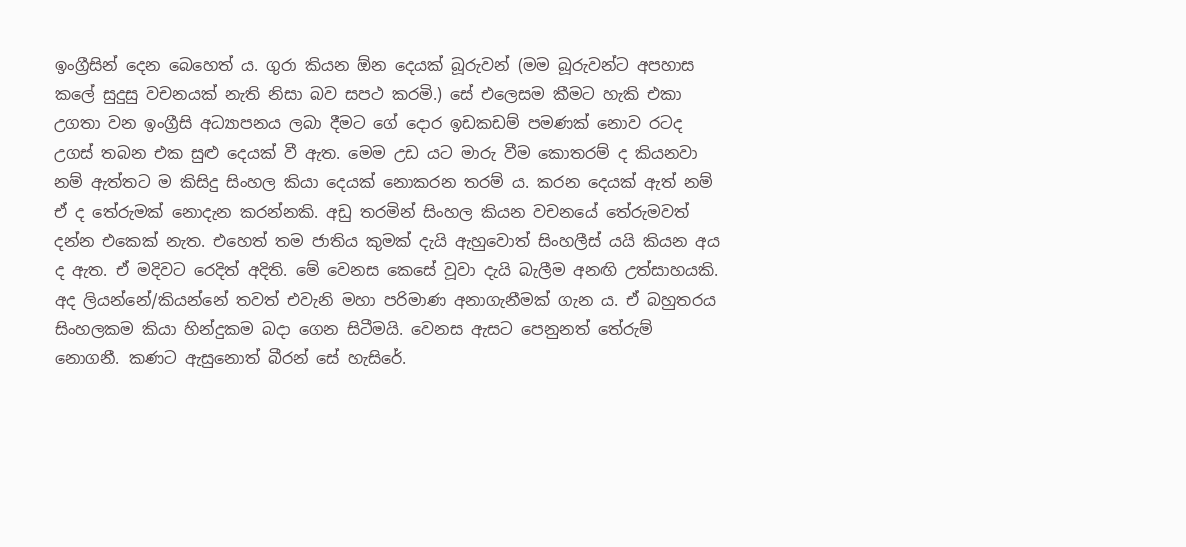ඉංග්‍රීසින් දෙන බෙහෙත් ය. ගුරා කියන ඕන දෙයක් බූරුවන් (මම බූරුවන්ට අපහාස කලේ සුදුසු වචනයක් නැති නිසා බව සපථ කරමි.) සේ එලෙසම කීමට හැකි එකා උගතා වන ඉංග්‍රීසි අධ්‍යාපනය ලබා දීමට ගේ දොර ඉඩකඩම් පමණක් නොව රටද උගස් තබන එක සුළු දෙයක් වී ඇත. මෙම උඩ යට මාරු වීම කොතරම් ද කියනවා නම් ඇත්තට ම කිසිදු සිංහල කියා දෙයක් නොකරන තරම් ය. කරන දෙයක් ඇත් නම් ඒ ද තේරුමක් නොදැන කරන්නකි. අඩු තරමින් සිංහල කියන වචනයේ තේරුමවත් දන්න එකෙක් නැත. එහෙත් තම ජාතිය කුමක් දැයි ඇහුවොත් සිංහලීස් යයි කියන අය ද ඇත. ඒ මදිවට රෙදිත් අදිති. මේ වෙනස කෙසේ වූවා දැයි බැලීම අනඟි උත්සාහයකි. අද ලියන්නේ/කියන්නේ තවත් එවැනි මහා පරිමාණ අනාගැනීමක් ගැන ය. ඒ බහුතරය සිංහලකම කියා හින්දුකම බදා ගෙන සිටීමයි. වෙනස ඇසට පෙනුනත් තේරුම් නොගනී. කණට ඇසුනොත් බීරන් සේ හැසිරේ.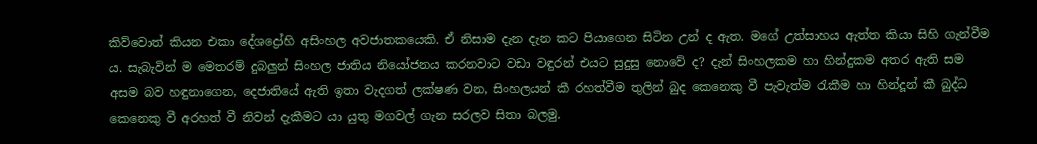කිව්වොත් කියන එකා දේශද්‍රෝහි අසිංහල අවජාතකයෙකි. ඒ නිසාම දැන දැන කට පියාගෙන සිටින උන් ද ඇත. මගේ උත්සාහය ඇත්ත කියා සිහි ගැන්වීම ය. සැබැවින් ම මෙතරම් දුබලුන් සිංහල ජාතිය නියෝජනය කරනවාට වඩා වඳුරන් එයට සුදුසු නොවේ ද? දැන් සිංහලකම හා හින්දුකම අතර ඇති සම අසම බව හඳුනාගෙන, දෙජාතියේ ඇති ඉතා වැදගත් ලක්ෂණ වන, සිංහලයන් කී රහත්වීම තුලින් බුද කෙනෙකු වී පැවැත්ම රැකීම හා හින්දූන් කී බුද්ධ කෙනෙකු වී අරහත් වී නිවන් දැකීමට යා යුතු මගවල් ගැන සරලව සිතා බලමු.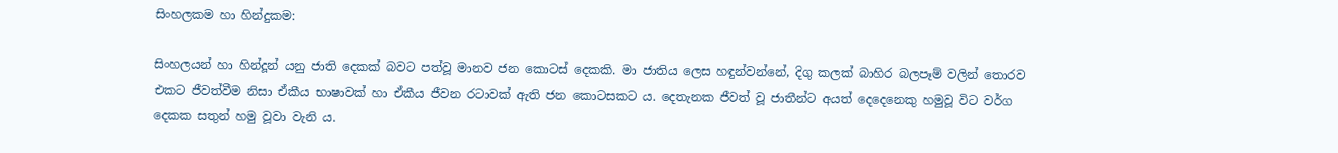සිංහලකම හා හින්දුකම:

සිංහලයන් හා හින්දූන් යනු ජාති දෙකක් බවට පත්වූ මානව ජන කොටස් දෙකකි. මා ජාතිය ලෙස හඳුන්වන්නේ, දිගු කලක් බාහිර බලපෑම් වලින් තොරව එකට ජීවත්වීම නිසා ඒකීය භාෂාවක් හා ඒකීය ජීවන රටාවක් ඇති ජන කොටසකට ය. දෙතැනක ජීවත් වූ ජාතීන්ට අයත් දෙදෙනෙකු හමුවූ විට වර්ග දෙකක සතුන් හමු වූවා වැනි ය.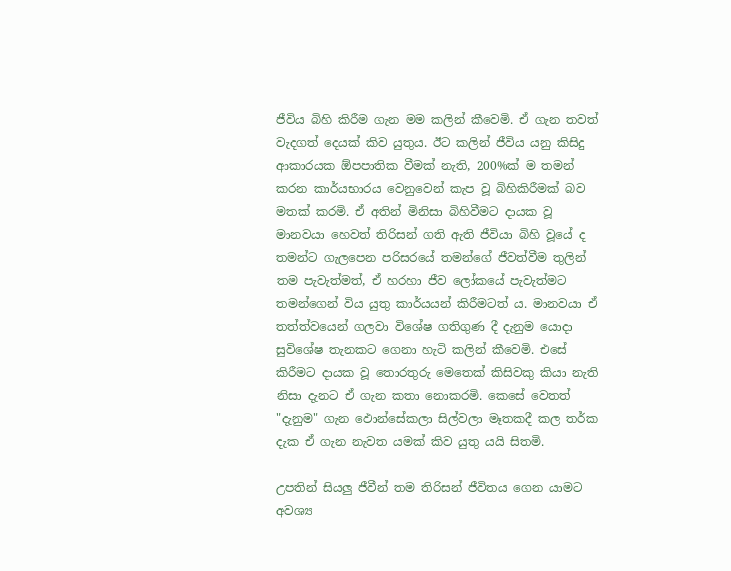ජීවිය බිහි කිරීම ගැන මම කලින් කීවෙමි. ඒ ගැන තවත් වැදගත් දෙයක් කිව යුතුය. ඊට කලින් ජීවිය යනු කිසිදු ආකාරයක ඕපපාතික වීමක් නැති, 200%ක් ම තමන් කරන කාර්යභාරය වෙනුවෙන් කැප වූ බිහිකිරීමක් බව මතක් කරමි. ඒ අතින් මිනිසා බිහිවීමට දායක වූ මානවයා හෙවත් තිරිසන් ගති ඇති ජීවියා බිහි වූයේ ද තමන්ට ගැලපෙන පරිසරයේ තමන්ගේ ජීවත්වීම තුලින් තම පැවැත්මත්, ඒ හරහා ජීව ලෝකයේ පැවැත්මට තමන්ගෙන් විය යුතු කාර්යයන් කිරීමටත් ය. මානවයා ඒ තත්ත්වයෙන් ගලවා විශේෂ ගතිගුණ දී දැනුම යොදා සුවිශේෂ තැනකට ගෙනා හැටි කලින් කීවෙමි. එසේ කිරීමට දායක වූ තොරතුරු මෙතෙක් කිසිවකු කියා නැති නිසා දැනට ඒ ගැන කතා නොකරමි. කෙසේ වෙතත් "දැනුම" ගැන ඵොන්සේකලා සිල්වලා මෑතකදී කල තර්ක දැක ඒ ගැන නැවත යමක් කිව යුතු යයි සිතමි.

උපතින් සියලු ජීවීන් තම තිරිසන් ජීවිතය ගෙන යාමට අවශ්‍ය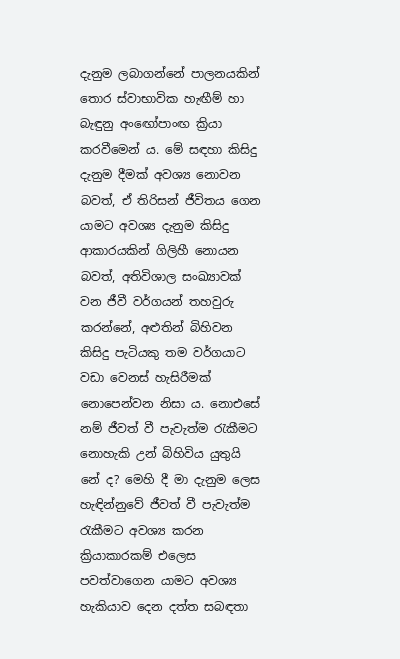දැනුම ලබාගන්නේ පාලනයකින් තොර ස්වාභාවික හැඟීම් හා බැඳුනු අංඟෝපාංඟ ක්‍රියා කරවීමෙන් ය. මේ සඳහා කිසිදු දැනුම දීමක් අවශ්‍ය නොවන බවත්, ඒ තිරිසන් ජීවිතය ගෙන යාමට අවශ්‍ය දැනුම කිසිදු ආකාරයකින් ගිලිහී නොයන බවත්, අතිවිශාල සංඛ්‍යාවක් වන ජීවී වර්ගයන් තහවුරු කරන්නේ, අළුතින් බිහිවන කිසිදු පැටියකු තම වර්ගයාට වඩා වෙනස් හැසිරීමක් නොපෙන්වන නිසා ය. නොඑසේ නම් ජීවත් වී පැවැත්ම රැකීමට නොහැකි උන් බිහිවිය යුතුයි නේ ද? මෙහි දී මා දැනුම ලෙස හැඳින්නුවේ ජීවත් වී පැවැත්ම රැකීමට අවශ්‍ය කරන ක්‍රියාකාරකම් එලෙස පවත්වාගෙන යාමට අවශ්‍ය හැකියාව දෙන දත්ත සබඳතා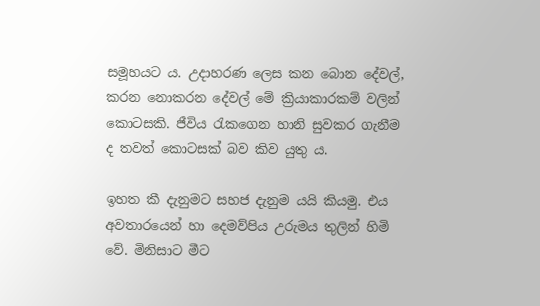සමූහයට ය. උදාහරණ ලෙස කන බොන දේවල්, කරන නොකරන දේවල් මේ ක්‍රියාකාරකම් වලින් කොටසකි. ජීවිය රැකගෙන හානි සුවකර ගැනීම ද තවත් කොටසක් බව කිව යුතු ය.

ඉහත කී දැනුමට සහජ දැනුම යයි කියමු. එය අවතාරයෙන් හා දෙමව්පිය උරුමය තුලින් හිමි වේ. මිනිසාට මීට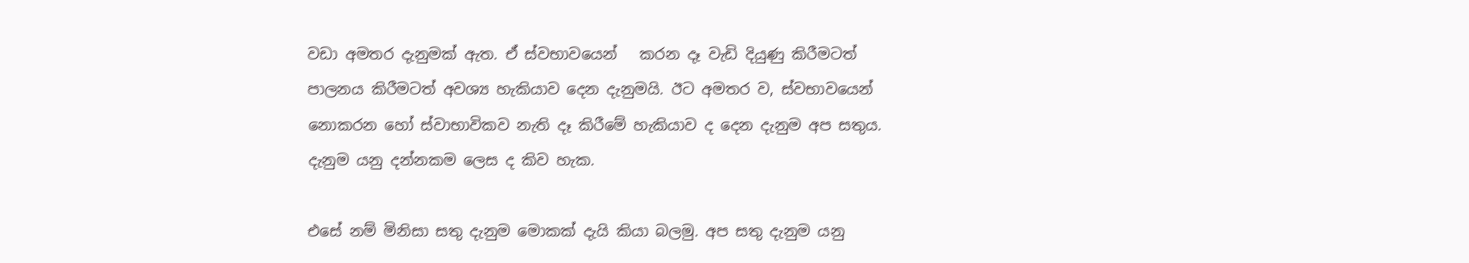වඩා අමතර දැනුමක් ඇත. ඒ ස්වභාවයෙන්   කරන දෑ වැඩි දියුණු කිරීමටත් පාලනය කිරීමටත් අවශ්‍ය හැකියාව දෙන දැනුමයි. ඊට අමතර ව, ස්වභාවයෙන් නොකරන හෝ ස්වාභාවිකව නැති දෑ කිරීමේ හැකියාව ද දෙන දැනුම අප සතුය. දැනුම යනු දන්නකම ලෙස ද කිව හැක.

එසේ නම් මිනිසා සතු දැනුම මොකක් දැයි කියා බලමු. අප සතු දැනුම යනු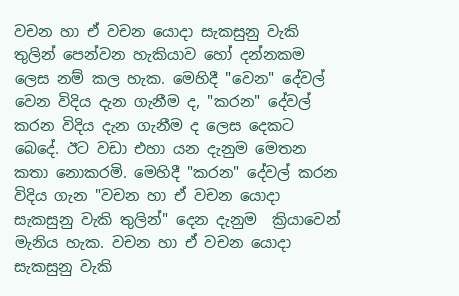වචන හා ඒ වචන යොදා සැකසුනු වැකි තුලින් පෙන්වන හැකියාව හෝ දන්නකම ලෙස නම් කල හැක. මෙහිදී "වෙන" දේවල් වෙන විදිය දැන ගැනීම ද, "කරන" දේවල් කරන විදිය දැන ගැනීම ද ලෙස දෙකට බෙදේ. ඊට වඩා එහා යන දැනුම මෙතන කතා නොකරමි. මෙහිදී "කරන" දේවල් කරන විදිය ගැන "වචන හා ඒ වචන යොදා සැකසුනු වැකි තුලින්" දෙන දැනුම  ක්‍රියාවෙන් මැනිය හැක. වචන හා ඒ වචන යොදා සැකසුනු වැකි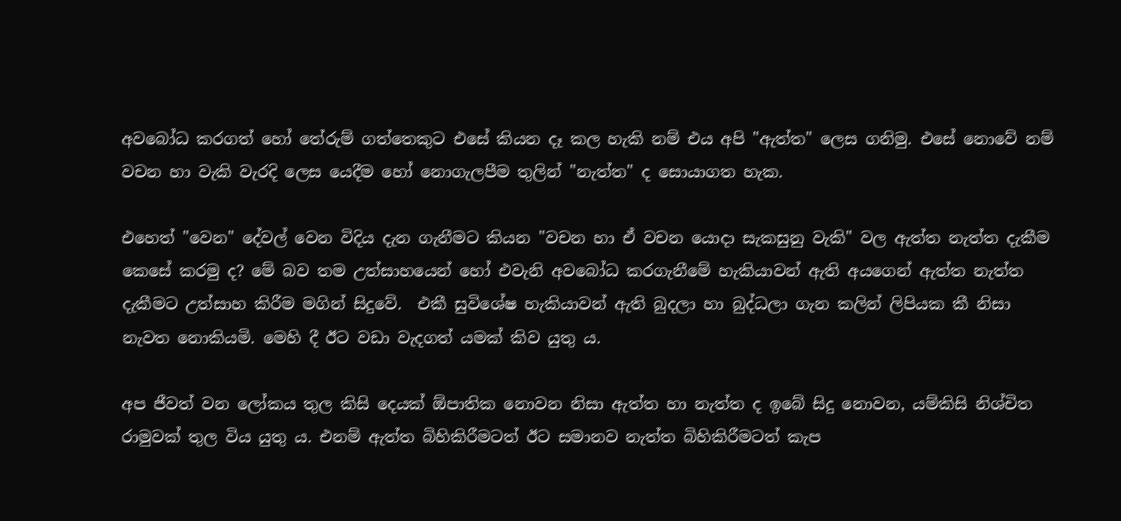අවබෝධ කරගත් හෝ තේරුම් ගත්තෙකුට එසේ කියන දෑ කල හැකි නම් එය අපි "ඇත්ත" ලෙස ගනිමු. එසේ නොවේ නම් වචන හා වැකි වැරදි ලෙස යෙදීම හෝ නොගැලපීම තුලින් "නැත්ත" ද සොයාගත හැක.

එහෙත් "වෙන" දේවල් වෙන විදිය දැන ගැනීමට කියන "වචන හා ඒ වචන යොදා සැකසුනු වැකි" වල ඇත්ත නැත්ත දැකීම කෙසේ කරමු ද? මේ බව තම උත්සාහයෙන් හෝ එවැනි අවබෝධ කරගැනීමේ හැකියාවන් ඇති අයගෙන් ඇත්ත නැත්ත දැකීමට උත්සාහ කිරීම මගින් සිදුවේ.  එකී සුවිශේෂ හැකියාවන් ඇති බුදලා හා බුද්ධලා ගැන කලින් ලිපියක කී නිසා නැවත නොකියමි. මෙහි දී ඊට වඩා වැදගත් යමක් කිව යුතු ය.

අප ජීවත් වන ලෝකය තුල කිසි දෙයක් ඕපාතික නොවන නිසා ඇත්ත හා නැත්ත ද ඉබේ සිදු නොවන, යම්කිසි නිශ්චිත රාමුවක් තුල විය යුතු ය. එනම් ඇත්ත බිහිකිරීමටත් ඊට සමානව නැත්ත බිහිකිරීමටත් කැප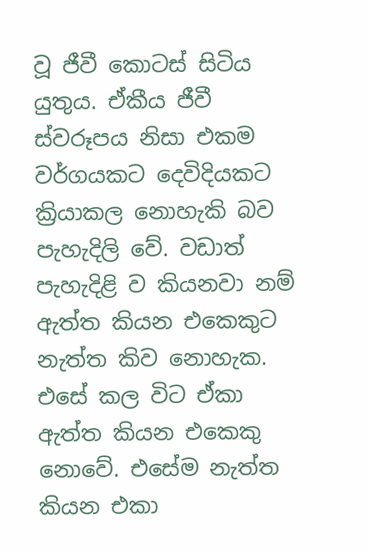වූ ජීවී කොටස් සිටිය යුතුය. ඒකීය ජීවී ස්වරූපය නිසා එකම වර්ගයකට දෙවිදියකට ක්‍රියාකල නොහැකි බව පැහැදිලි වේ. වඩාත් පැහැදිළි ව කියනවා නම් ඇත්ත කියන එකෙකුට නැත්ත කිව නොහැක. එසේ කල විට ඒකා ඇත්ත කියන එකෙකු නොවේ. එසේම නැත්ත කියන එකා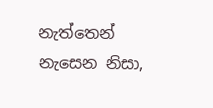නැත්තෙන් නැසෙන නිසා,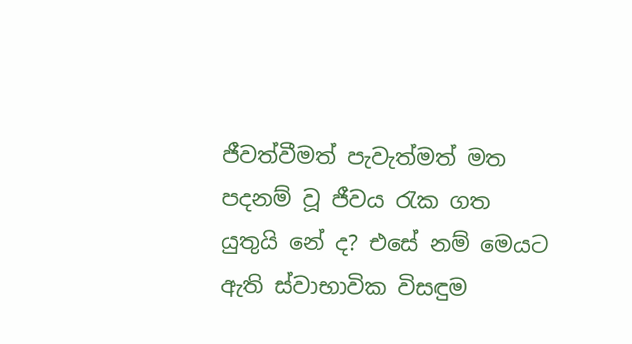ජීවත්වීමත් පැවැත්මත් මත පදනම් වූ ජීවය රැක ගත යුතුයි නේ ද? එසේ නම් මෙයට ඇති ස්වාභාවික විසඳුම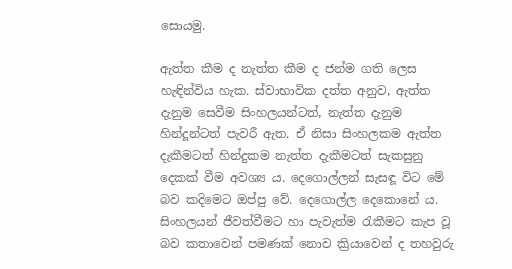සොයමු.

ඇත්ත කීම ද නැත්ත කීම ද ජන්ම ගති ලෙස හැඳින්විය හැක. ස්වාභාවික දත්ත අනුව, ඇත්ත දැනුම සෙවීම සිංහලයන්ටත්, නැත්ත දැනුම හින්දූන්ටත් පැවරී ඇත. ඒ නිසා සිංහලකම ඇත්ත දැකීමටත් හින්දුකම නැත්ත දැකීමටත් සැකසුනු දෙකක් වීම අවශ්‍ය ය. දෙගොල්ලන් සැසඳූ විට මේ බව කදිමෙට ඔප්පු වේ. දෙගොල්ල දෙකොනේ ය. සිංහලයන් ජීවත්වීමට හා පැවැත්ම රැකීමට කැප වූ බව කතාවෙන් පමණක් නොව ක්‍රියාවෙන් ද තහවුරු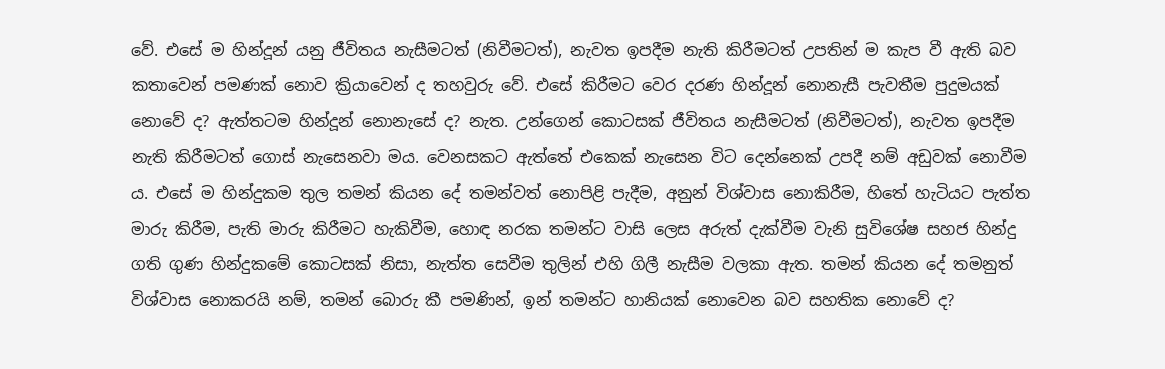වේ. එසේ ම හින්දූන් යනු ජීවිතය නැසීමටත් (නිවීමටත්), නැවත ඉපදීම නැති කිරීමටත් උපතින් ම කැප වී ඇති බව කතාවෙන් පමණක් නොව ක්‍රියාවෙන් ද තහවුරු වේ. එසේ කිරීමට වෙර දරණ හින්දූන් නොනැසී පැවතීම පුදුමයක් නොවේ ද? ඇත්තටම හින්දූන් නොනැසේ ද? නැත. උන්ගෙන් කොටසක් ජීවිතය නැසීමටත් (නිවීමටත්), නැවත ඉපදීම නැති කිරීමටත් ගොස් නැසෙනවා මය. වෙනසකට ඇත්තේ එකෙක් නැසෙන විට දෙන්නෙක් උපදී නම් අඩුවක් නොවීම ය. එසේ ම හින්දුකම තුල තමන් කියන දේ තමන්වත් නොපිළි පැදීම, අනුන් විශ්වාස නොකිරීම, හිතේ හැටියට පැත්ත මාරු කිරීම, පැති මාරු කිරීමට හැකිවීම, හොඳ නරක තමන්ට වාසි ලෙස අරුත් දැක්වීම වැනි සුවිශේෂ සහජ හින්දු ගති ගුණ හින්දුකමේ කොටසක් නිසා, නැත්ත සෙවීම තුලින් එහි ගිලී නැසීම වලකා ඇත. තමන් කියන දේ තමනුත් විශ්වාස නොකරයි නම්, තමන් බොරු කී පමණින්, ඉන් තමන්ට හානියක් නොවෙන බව සහතික නොවේ ද?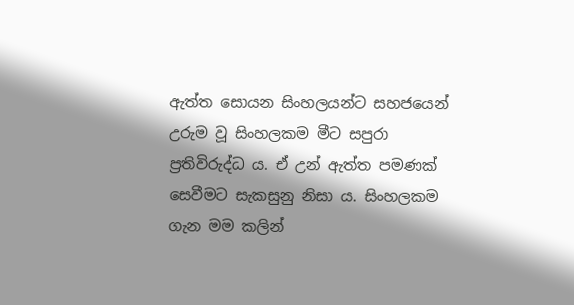ඇත්ත සොයන සිංහලයන්ට සහජයෙන් උරුම වූ සිංහලකම මීට සපුරා ප්‍රතිවිරුද්ධ ය. ඒ උන් ඇත්ත පමණක් සෙවීමට සැකසුනු නිසා ය. සිංහලකම ගැන මම කලින්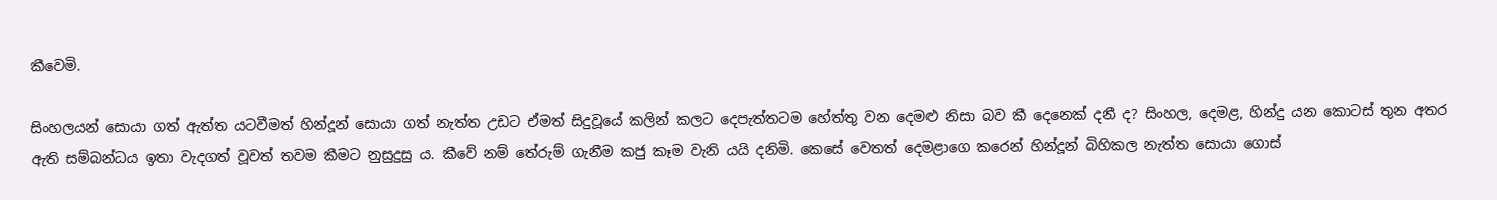කීවෙමි.

සිංහලයන් සොයා ගත් ඇත්ත යටවීමත් හින්දූන් සොයා ගත් නැත්ත උඩට ඒමත් සිදුවූයේ කලින් කලට දෙපැත්තටම හේත්තු වන දෙමළු නිසා බව කී දෙනෙක් දනී ද? සිංහල, දෙමළ, හින්දු යන කොටස් තුන අතර ඇති සම්බන්ධය ඉතා වැදගත් වූවත් තවම කීමට නුසුදුසු ය. කීවේ නම් තේරුම් ගැනීම කජු කෑම වැනි යයි දනිමි. කෙසේ වෙතත් දෙමළාගෙ කරෙන් හින්දූන් බිහිකල නැත්ත සොයා ගොස්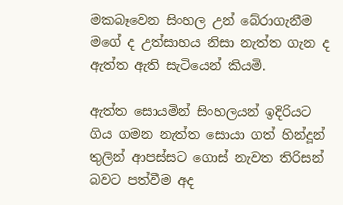මකබෑවෙන සිංහල උන් බේරාගැනීම මගේ ද උත්සාහය නිසා නැත්ත ගැන ද ඇත්ත ඇති සැටියෙන් කියමි.

ඇත්ත සොයමින් සිංහලයන් ඉදිරියට ගිය ගමන නැත්ත සොයා ගත් හින්දූන් තුලින් ආපස්සට ගොස් නැවත තිරිසන් බවට පත්වීම අද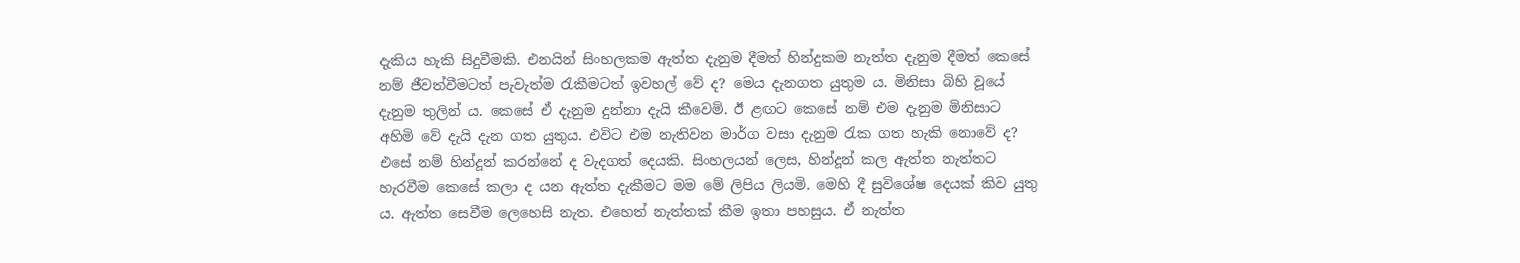දැකිය හැකි සිදුවීමකි. එනයින් සිංහලකම ඇත්ත දැනුම දීමත් හින්දුකම නැත්ත දැනුම දීමත් කෙසේ නම් ජීවත්වීමටත් පැවැත්ම රැකීමටත් ඉවහල් වේ ද? මෙය දැනගත යුතුම ය. මිනිසා බිහි වූයේ දැනුම තුලින් ය. කෙසේ ඒ දැනුම දුන්නා දැයි කීවෙමි. ඊ ළඟට කෙසේ නම් එම දැනුම මිනිසාට අහිමි වේ දැයි දැන ගත යුතුය. එවිට එම නැතිවන මාර්ග වසා දැනුම රැක ගත හැකි නොවේ ද? එසේ නම් හින්දූන් කරන්නේ ද වැදගත් දෙයකි. සිංහලයන් ලෙස, හින්දූන් කල ඇත්ත නැත්තට හැරවීම කෙසේ කලා ද යන ඇත්ත දැකීමට මම මේ ලිපිය ලියමි. මෙහි දී සුවිශේෂ දෙයක් කිව යුතු ය. ඇත්ත සෙවීම ලෙහෙසි නැත. එහෙත් නැත්තක් කීම ඉතා පහසුය. ඒ නැත්ත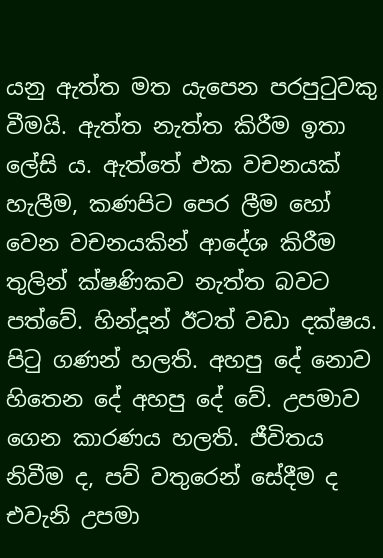යනු ඇත්ත මත යැපෙන පරපුටුවකු වීමයි. ඇත්ත නැත්ත කිරීම ඉතා ලේසි ය. ඇත්තේ එක වචනයක් හැලීම, කණපිට පෙර ලීම හෝ වෙන වචනයකින් ආදේශ කිරීම තුලින් ක්ෂණිකව නැත්ත බවට පත්වේ. හින්දූන් ඊටත් වඩා දක්ෂය. පිටු ගණන් හලති. අහපු දේ නොව හිතෙන දේ අහපු දේ වේ. උපමාව ගෙන කාරණය හලති. ජීවිතය නිවීම ද, පව් වතුරෙන් සේදීම ද එවැනි උපමා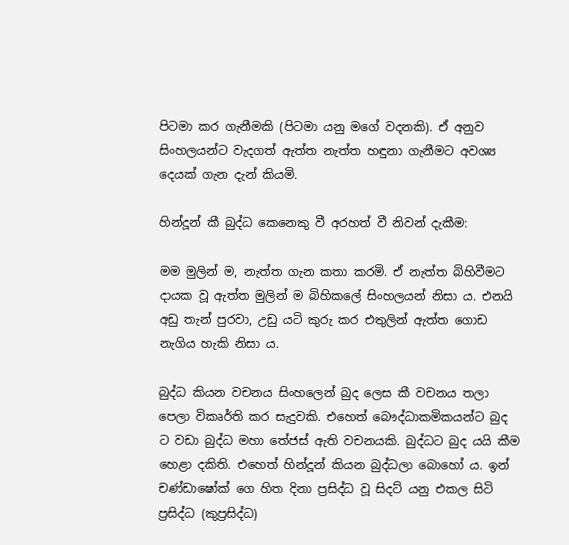පිටමා කර ගැනීමකි (පිටමා යනු මගේ වදනකි). ඒ අනුව සිංහලයන්ට වැදගත් ඇත්ත නැත්ත හඳුනා ගැනීමට අවශ්‍ය දෙයක් ගැන දැන් කියමි.

හින්දූන් කී බුද්ධ කෙනෙකු වී අරහත් වී නිවන් දැකීම:

මම මුලින් ම, නැත්ත ගැන කතා කරමි. ඒ නැත්ත බිහිවීමට දායක වූ ඇත්ත මුලින් ම බිහිකලේ සිංහලයන් නිසා ය. එනයි අඩු තැන් පුරවා, උඩු යටි කුරු කර එතුලින් ඇත්ත ගොඩ නැගිය හැකි නිසා ය.

බුද්ධ කියන වචනය සිංහලෙන් බුද ලෙස කී වචනය තලා පෙලා විකෘර්ති කර සැදුවකි. එහෙත් බෞද්ධාකමිකයන්ට බුද ට වඩා බුද්ධ මහා තේජස් ඇති වචනයකි. බුද්ධට බුද යයි කීම හෙළා දකිති. එහෙත් හින්දූන් කියන බුද්ධලා බොහෝ ය. ඉන් චණ්ඩාෂෝක් ගෙ හිත දිනා ප්‍රසිද්ධ වූ සිදට් යනු එකල සිටි ප්‍රසිද්ධ (කුප්‍රසිද්ධ)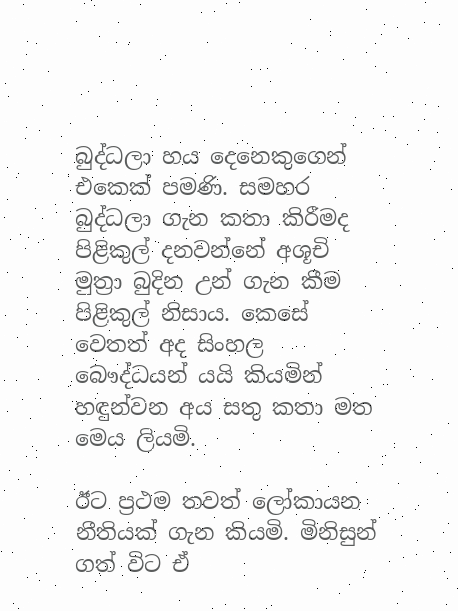බුද්ධලා හය දෙනෙකුගෙන් එකෙක් පමණි. සමහර බුද්ධලා ගැන කතා කිරීමද පිළිකුල් දනවන්නේ අශූචි මුත්‍රා බුදින උන් ගැන කීම පිළිකුල් නිසාය. කෙසේ වෙතත් අද සිංහල බෞද්ධයන් යයි කියමින් හඳුන්වන අය සතු කතා මත මෙය ලියමි.

ඊට ප්‍රථම තවත් ලෝකායන නීතියක් ගැන කියමි. මිනිසුන් ගත් විට ඒ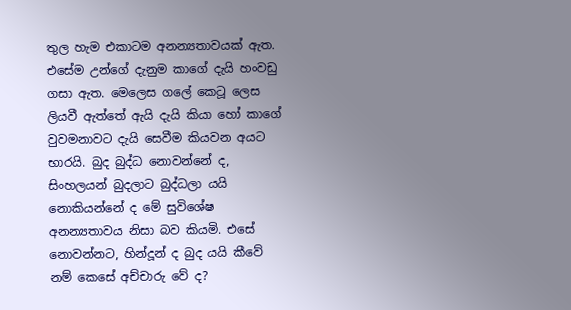තුල හැම එකාටම අනන්‍යතාවයක් ඇත. එසේම උන්ගේ දැනුම කාගේ දැයි හංවඩු ගසා ඇත. මෙලෙස ගලේ කෙටූ ලෙස ලියවී ඇත්තේ ඇයි දැයි කියා හෝ කාගේ වුවමනාවට දැයි සෙවීම කියවන අයට භාරයි. බුද බුද්ධ නොවන්නේ ද, සිංහලයන් බුදලාට බුද්ධලා යයි නොකියන්නේ ද මේ සුවිශේෂ අනන්‍යතාවය නිසා බව කියමි. එසේ නොවන්නට, හින්දූන් ද බුද යයි කීවේ නම් කෙසේ අච්චාරු වේ ද?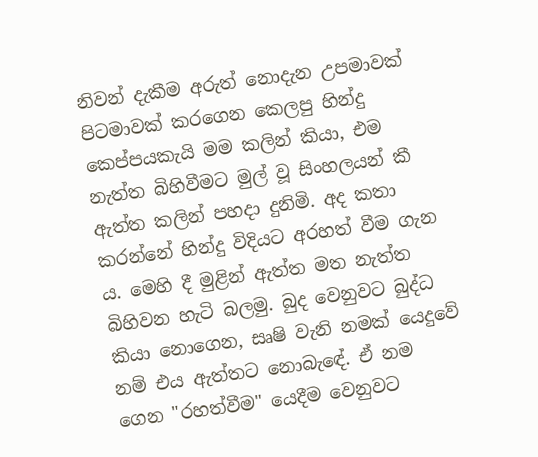නිවන් දැකීම අරුත් නොදැන උපමාවක් පිටමාවක් කරගෙන කෙලපු හින්දු කෙප්පයකැයි මම කලින් කියා, එම නැත්ත බිහිවීමට මුල් වූ සිංහලයන් කී ඇත්ත කලින් පහදා දුනිමි. අද කතා කරන්නේ හින්දු විදියට අරහත් වීම ගැන ය. මෙහි දී මුළින් ඇත්ත මත නැත්ත බිහිවන හැටි බලමු. බුද වෙනුවට බුද්ධ කියා නොගෙන, සෘෂි වැනි නමක් යෙදුවේ නම් එය ඇත්තට නොබැඳේ. ඒ නම ගෙන "රහත්වීම" යෙදීම වෙනුවට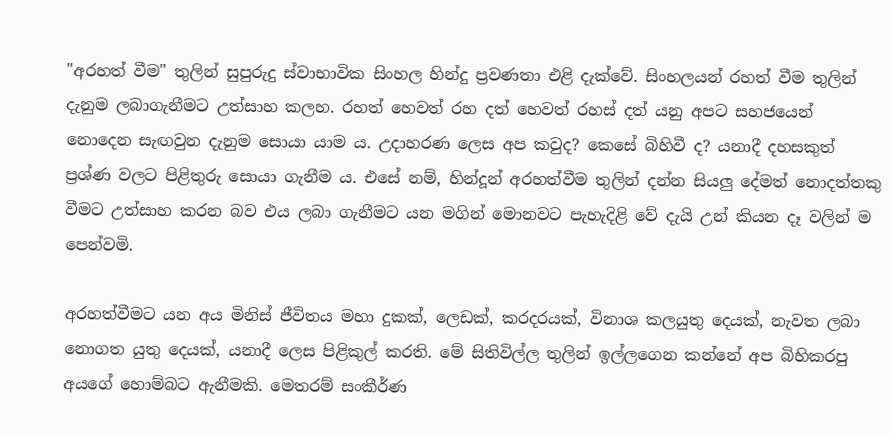"අරහත් වීම" තුලින් සුපුරුදු ස්වාභාවික සිංහල හින්දු ප්‍රවණතා එළි දැක්වේ. සිංහලයන් රහත් වීම තුලින් දැනුම ලබාගැනීමට උත්සාහ කලහ. රහත් හෙවත් රහ දත් හෙවත් රහස් දත් යනු අපට සහජයෙන් නොදෙන සැඟවුන දැනුම සොයා යාම ය. උදාහරණ ලෙස අප කවුද? කෙසේ බිහිවී ද? යනාදී දහසකුත් ප්‍රශ්ණ වලට පිළිතුරු සොයා ගැනීම ය. එසේ නම්, හින්දූන් අරහත්වීම තුලින් දන්න සියලු දේමත් නොදත්තකු වීමට උත්සාහ කරන බව එය ලබා ගැනීමට යන මගින් මොනවට පැහැදිළි වේ දැයි උන් කියන දෑ වලින් ම පෙන්වමි.

අරහත්වීමට යන අය මිනිස් ජීවිතය මහා දුකක්, ලෙඩක්, කරදරයක්, විනාශ කලයුතු දෙයක්, නැවත ලබා නොගත යුතු දෙයක්, යනාදී ලෙස පිළිකුල් කරති. මේ සිතිවිල්ල තුලින් ඉල්ලගෙන කන්නේ අප බිහිකරපු අයගේ හොම්බට ඇනීමකි. මෙතරම් සංකීර්ණ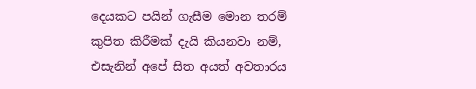දෙයකට පයින් ගැසීම මොන තරම් කුපිත කිරීමක් දැයි කියනවා නම්, එසැනින් අපේ සිත අයත් අවතාරය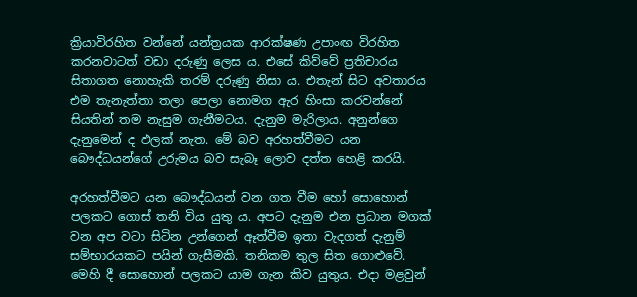ක්‍රියාවිරහිත වන්නේ යන්ත්‍රයක ආරක්ෂණ උපාංඟ විරහිත කරනවාටත් වඩා දරුණු ලෙස ය. එසේ කිව්වේ ප්‍රතිචාරය සිතාගත නොහැකි තරම් දරුණු නිසා ය. එතැන් සිට අවතාරය එම තැනැත්තා තලා පෙලා නොමග ඇර හිංසා කරවන්නේ සියතින් තම නැසුම ගැනීමටය. දැනුම මැරිලාය. අනුන්ගෙ දැනුමෙන් ද ඵලක් නැත. මේ බව අරහත්වීමට යන බෞද්ධයන්ගේ උරුමය බව සැබෑ ලොව දත්ත හෙළි කරයි.

අරහත්වීමට යන බෞද්ධයන් වන ගත වීම හෝ සොහොන් පලකට ගොස් තනි විය යුතු ය. අපට දැනුම එන ප්‍රධාන මගක් වන අප වටා සිටින උන්ගෙන් ඈත්වීම ඉතා වැදගත් දැනුම් සම්භාරයකට පයින් ගැසීමකි. තනිකම තුල සිත ගොළුවේ. මෙහි දී සොහොන් පලකට යාම ගැන කිව යුතුය. එදා මළවුන්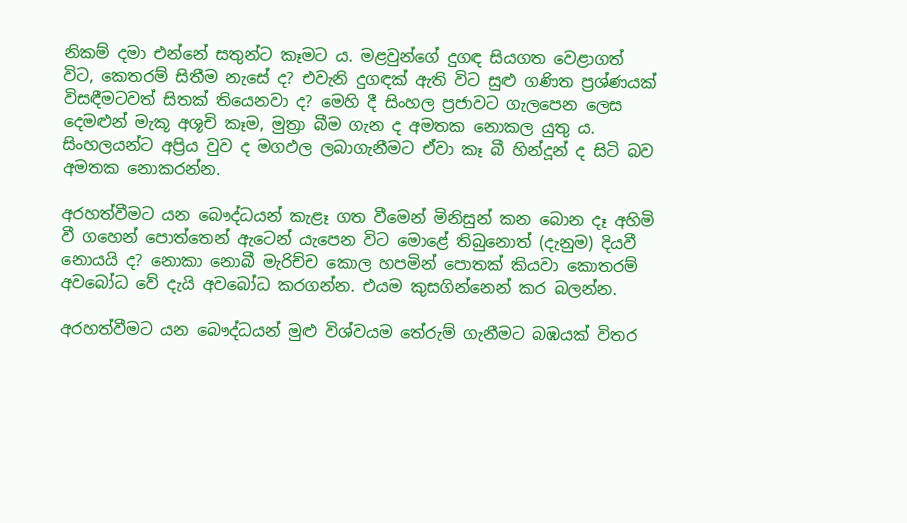නිකම් දමා එන්නේ සතුන්ට කෑමට ය. මළවුන්ගේ දුගඳ සියගත වෙළාගත් විට, කෙතරම් සිතීම නැසේ ද? එවැනි දුගඳක් ඇති විට සුළු ගණිත ප්‍රශ්ණයක් විසඳීමටවත් සිතක් තියෙනවා ද? මෙහි දී සිංහල ප්‍රජාවට ගැලපෙන ලෙස දෙමළුන් මැකූ අශූචි කෑම, මුත්‍රා බීම ගැන ද අමතක නොකල යුතු ය. සිංහලයන්ට අප්‍රිය වුව ද මගඵල ලබාගැනීමට ඒවා කෑ බී හින්දූන් ද සිටි බව අමතක නොකරන්න.

අරහත්වීමට යන බෞද්ධයන් කැළෑ ගත වීමෙන් මිනිසුන් කන බොන දෑ අහිමි වී ගහෙන් පොත්තෙන් ඇටෙන් යැපෙන විට මොළේ තිබුනොත් (දැනුම) දියවී නොයයි ද? නොකා නොබී මැරිච්ච කොල හපමින් පොතක් කියවා කොතරම් අවබෝධ වේ දැයි අවබෝධ කරගන්න. එයම කුසගින්නෙන් කර බලන්න.

අරහත්වීමට යන බෞද්ධයන් මුළු විශ්වයම තේරුම් ගැනීමට බඹයක් විතර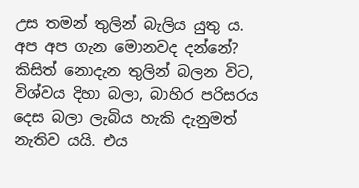උස තමන් තුලින් බැලිය යුතු ය. අප අප ගැන මොනවද දන්නේ? කිසිත් නොදැන තුලින් බලන විට, විශ්වය දිහා බලා, බාහිර පරිසරය දෙස බලා ලැබිය හැකි දැනුමත් නැතිව යයි. එය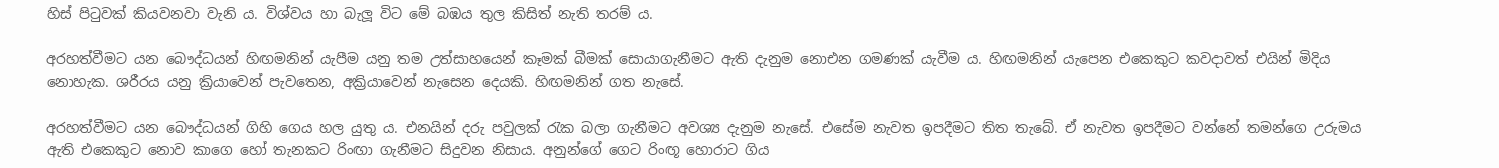හිස් පිටුවක් කියවනවා වැනි ය. විශ්වය හා බැලූ විට මේ බඹය තුල කිසිත් නැති තරම් ය.

අරහත්වීමට යන බෞද්ධයන් හිඟමනින් යැපීම යනු තම උත්සාහයෙන් කෑමක් බීමක් සොයාගැනීමට ඇති දැනුම නොඑන ගමණක් යැවීම ය. හිඟමනින් යැපෙන එකෙකුට කවදාවත් එයින් මිදිය නොහැක. ශරීරය යනු ක්‍රියාවෙන් පැවතෙන, අක්‍රියාවෙන් නැසෙන දෙයකි. හිඟමනින් ගත නැසේ.

අරහත්වීමට යන බෞද්ධයන් ගිහි ගෙය හල යුතු ය. එනයින් දරු පවුලක් රැක බලා ගැනීමට අවශ්‍ය දැනුම නැසේ. එසේම නැවත ඉපදීමට තිත තැබේ. ඒ නැවත ඉපදීමට වන්නේ තමන්ගෙ උරුමය ඇති එකෙකුට නොව කාගෙ හෝ තැනකට රිංඟා ගැනීමට සිදුවන නිසාය. අනුන්ගේ ගෙට රිංඟූ හොරාට ගිය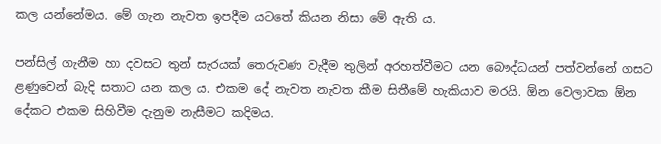කල යන්නේමය. මේ ගැන නැවත ඉපදීම යටතේ කියන නිසා මේ ඇති ය.

පන්සිල් ගැනීම හා දවසට තුන් සැරයක් තෙරුවණ වැදීම තුලින් අරහත්වීමට යන බෞද්ධයන් පත්වන්නේ ගසට ළණුවෙන් බැදි සතාට යන කල ය. එකම දේ නැවත නැවත කීම සිතීමේ හැකියාව මරයි. ඕන වෙලාවක ඕන දේකට එකම සිහිවීම දැනුම නැසීමට කදිමය.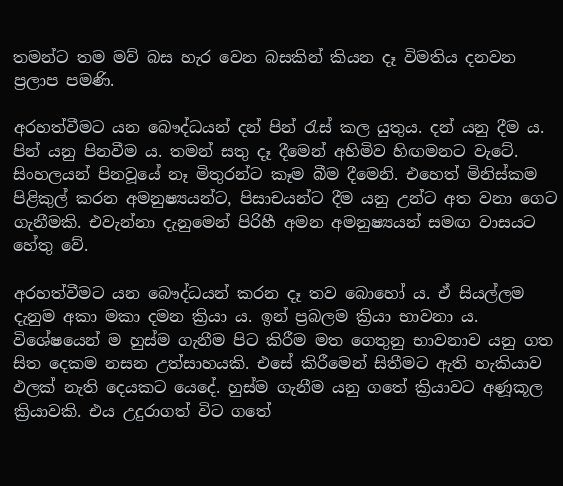තමන්ට තම මව් බස හැර වෙන බසකින් කියන දෑ විමතිය දනවන ප්‍රලාප පමණි.

අරහත්වීමට යන බෞද්ධයන් දන් පින් රැස් කල යුතුය. දන් යනු දීම ය. පින් යනු පිනවීම ය. තමන් සතු දෑ දීමෙන් අහිමිව හිඟමනට වැටේ. සිංහලයන් පිනවූයේ නෑ මිතුරන්ට කෑම බීම දීමෙනි. එහෙත් මිනිස්කම පිළිකුල් කරන අමනුෂ්‍යයන්ට, පිසාචයන්ට දීම යනු උන්ට අත වනා ගෙට ගැනීමකි. එවැන්නා දැනුමෙන් පිරිහී අමන අමනුෂ්‍යයන් සමඟ වාසයට හේතු වේ.

අරහත්වීමට යන බෞද්ධයන් කරන දෑ තව බොහෝ ය. ඒ සියල්ලම දැනුම අකා මකා දමන ක්‍රියා ය. ඉන් ප්‍රබලම ක්‍රියා භාවනා ය. විශේෂයෙන් ම හුස්ම ගැනීම පිට කිරීම මත ගෙතුනු භාවනාව යනු ගත සිත දෙකම නසන උත්සාහයකි. එසේ කිරීමෙන් සිතීමට ඇති හැකියාව ඵලක් නැති දෙයකට යෙදේ. හුස්ම ගැනීම යනු ගතේ ක්‍රියාවට අණූකූල ක්‍රියාවකි. එය උදුරාගත් විට ගතේ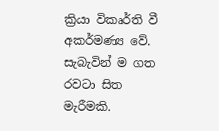ක්‍රියා විකෘර්ති වී අකර්මණ්‍ය වේ. සැබැවින් ම ගත රවටා සිත මැරීමකි.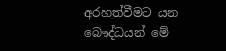අරහත්වීමට යන බෞද්ධයන් මේ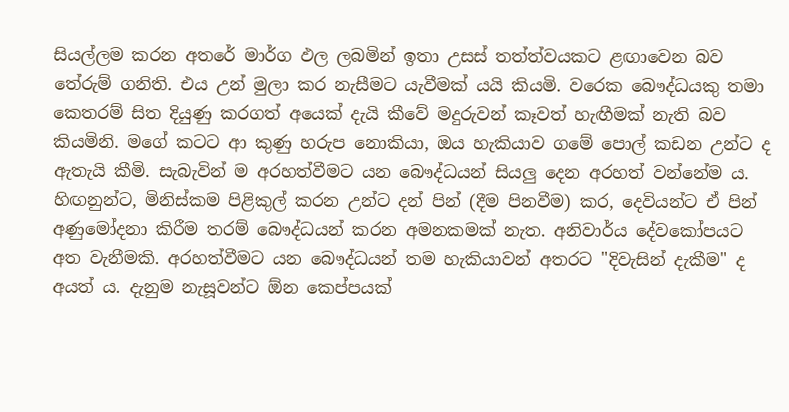සියල්ලම කරන අතරේ මාර්ග ඵල ලබමින් ඉතා උසස් තත්ත්වයකට ළඟාවෙන බව තේරුම් ගනිති. එය උන් මුලා කර නැසීමට යැවීමක් යයි කියමි. වරෙක බෞද්ධයකු තමා කෙතරම් සිත දියුණු කරගත් අයෙක් දැයි කීවේ මදුරුවන් කෑවත් හැඟීමක් නැති බව කියමිනි. මගේ කටට ආ කුණු හරුප නොකියා, ඔය හැකියාව ගමේ පොල් කඩන උන්ට ද ඇතැයි කීමි. සැබැවින් ම අරහත්වීමට යන බෞද්ධයන් සියලු දෙන අරහත් වන්නේම ය. හිඟනුන්ට, මිනිස්කම පිළිකුල් කරන උන්ට දන් පින් (දීම පිනවීම) කර, දෙවියන්ට ඒ පින් අණුමෝදනා කිරීම තරම් බෞද්ධයන් කරන අමනකමක් නැත. අනිවාර්ය දේවකෝපයට අත වැනීමකි. අරහත්වීමට යන බෞද්ධයන් තම හැකියාවන් අතරට "දිවැසින් දැකීම" ද අයත් ය. දැනුම නැසූවන්ට ඕන කෙප්පයක්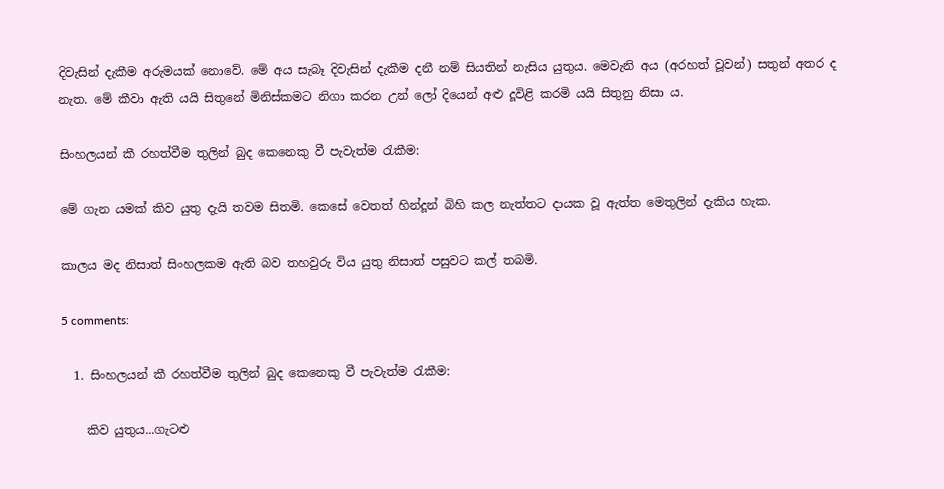දිවැසින් දැකීම අරුමයක් නොවේ. මේ අය සැබෑ දිවැසින් දැකීම දනී නම් සියතින් නැසිය යුතුය. මෙවැනි අය (අරහත් වූවන්) සතුන් අතර ද නැත. මේ කීවා ඇති යයි සිතුනේ මිනිස්කමට නිගා කරන උන් ලෝ දියෙන් අළු දූවිළි කරමි යයි සිතුනු නිසා ය.

සිංහලයන් කී රහත්වීම තුලින් බුද කෙනෙකු වී පැවැත්ම රැකීම:

මේ ගැන යමක් කිව යුතු දැයි තවම සිතමි. කෙසේ වෙතත් හින්දූන් බිහි කල නැත්තට දායක වූ ඇත්ත මෙතුලින් දැකිය හැක.

කාලය මද නිසාත් සිංහලකම ඇති බව තහවුරු විය යුතු නිසාත් පසුවට කල් තබමි.

5 comments:

  1. සිංහලයන් කී රහත්වීම තුලින් බුද කෙනෙකු වී පැවැත්ම රැකීම:

    කිව යුතුය...ගැටළු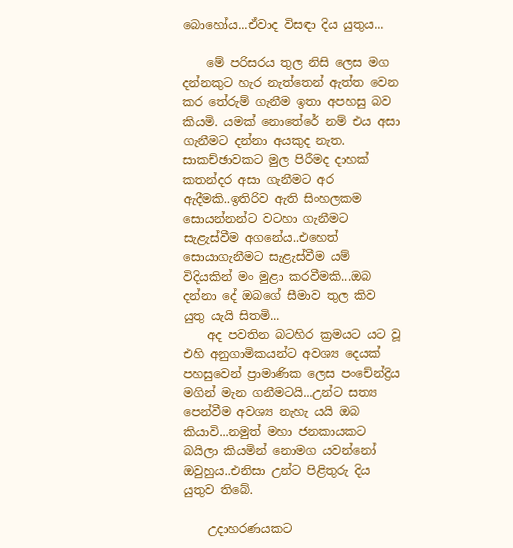බොහෝය...ඒවාද විසඳා දිය යුතුය...

    මේ පරිසරය තුල නිසි ලෙස මග දන්නකුට හැර නැත්තෙන් ඇත්ත වෙන කර තේරුම් ගැනීම ඉතා අපහසු බව කියමි. යමක් නොතේරේ නම් එය අසා ගැනීමට දන්නා අයකුද නැත. සාකච්ඡාවකට මුල පිරීමද දාහක් කතන්දර අසා ගැනීමට අර ඇදීමකි..ඉතිරිව ඇති සිංහලකම සොයන්නන්ට වටහා ගැනීමට සැළැස්වීම අගනේය..එහෙත් සොයාගැනීමට සැළැස්වීම යම් විදියකින් මං මුළා කරවීමකි...ඔබ දන්නා දේ ඔබගේ සීමාව තුල කිව යුතු යැයි සිතමි...
    අද පවතින බටහිර ක්‍රමයට යට වූ එහි අනුගාමිකයන්ට අවශ්‍ය දෙයක් පහසුවෙන් ප්‍රාමාණික ලෙස පංචේන්ද්‍රිය මගින් මැන ගනීමටයි...උන්ට සත්‍ය පෙන්වීම අවශ්‍ය නැහැ යයි ඔබ කියාවි...නමුත් මහා ජනකායකට බයිලා කියමින් නොමග යවන්නෝ ඔවුහුය..එනිසා උන්ට පිළිතුරු දිය යුතුව තිබේ.

    උදාහරණයකට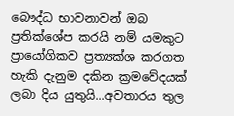බෞද්ධ භාවනාවන් ඔබ ප්‍රතික්ශේප කරයි නම් යමකුට ප්‍රායෝගිකව ප්‍රත්‍යක්ශ කරගත හැකි දැනුම දකින ක්‍රමවේදයක් ලබා දිය යුතුයි...අවතාරය තුල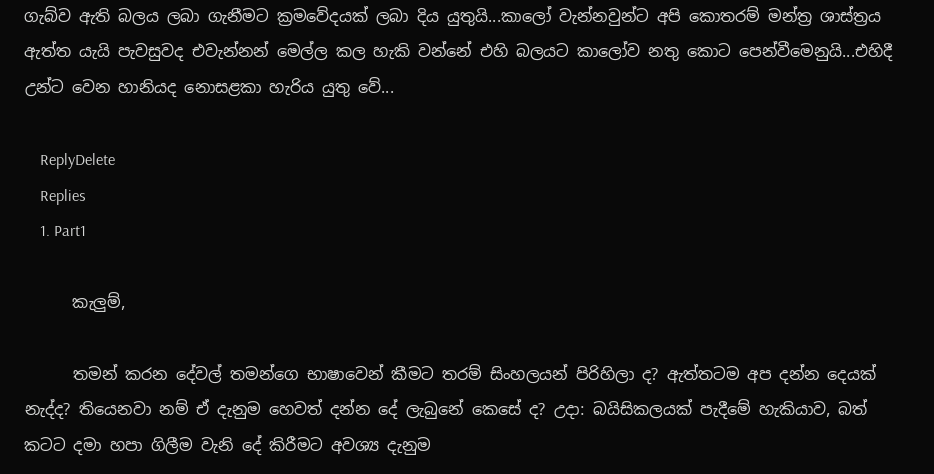ගැබ්ව ඇති බලය ලබා ගැනීමට ක්‍රමවේදයක් ලබා දිය යුතුයි...කාලෝ වැන්නවුන්ට අපි කොතරම් මන්ත්‍ර ශාස්ත්‍රය ඇත්ත යැයි පැවසුවද එවැන්නන් මෙල්ල කල හැකි වන්නේ එහි බලයට කාලෝව නතු කොට පෙන්වීමෙනුයි...එහිදී උන්ට වෙන හානියද නොසළකා හැරිය යුතු වේ...

    ReplyDelete
    Replies
    1. Part1

      කැලුම්,

      තමන් කරන දේවල් තමන්ගෙ භාෂාවෙන් කීමට තරම් සිංහලයන් පිරිහිලා ද? ඇත්තටම අප දන්න දෙයක් නැද්ද? තියෙනවා නම් ඒ දැනුම හෙවත් දන්න දේ ලැබුනේ කෙසේ ද? උදා: බයිසිකලයක් පැදීමේ හැකියාව, බත් කටට දමා හපා ගිලීම වැනි දේ කිරීමට අවශ්‍ය දැනුම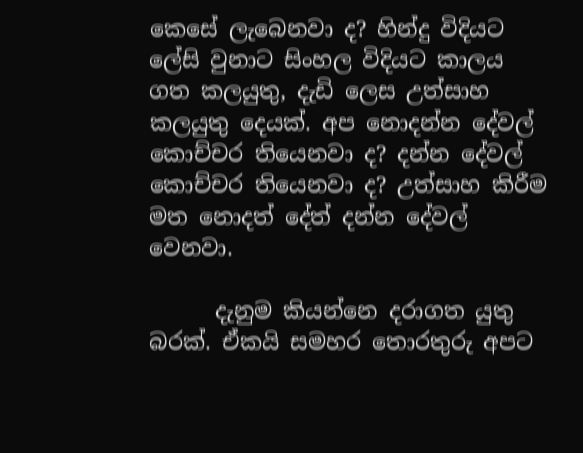කෙසේ ලැබෙනවා ද? හින්දු විදියට ලේසි වුනාට සිංහල විදියට කාලය ගත කලයුතු, දැඩි ලෙස උත්සාහ කලයුතු දෙයක්. අප නොදන්න දේවල් කොච්චර තියෙනවා ද? දන්න දේවල් කොච්චර තියෙනවා ද? උත්සාහ කිරීම මත නොදත් දේත් දන්න දේවල් වෙනවා.

      දැනුම කියන්නෙ දරාගත යුතු බරක්. ඒකයි සමහර තොරතුරු අපට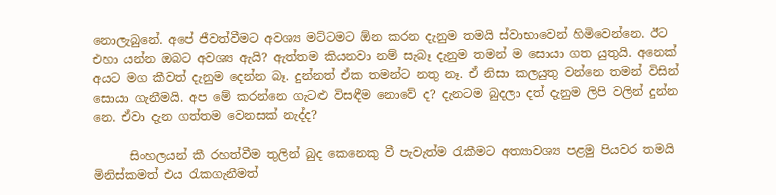නොලැබුනේ. අපේ ජීවත්වීමට අවශ්‍ය මට්ටමට ඕන කරන දැනුම තමයි ස්වාභාවෙන් හිමිවෙන්නෙ. ඊට එහා යන්න ඔබට අවශ්‍ය ඇයි? ඇත්තම කියනවා නම් සැබෑ දැනුම තමන් ම සොයා ගත යුතුයි. අනෙක් අයට මග කීවත් දැනුම දෙන්න බෑ. දුන්නත් ඒක තමන්ට නතු නෑ. ඒ නිසා කලයුතු වන්නෙ තමන් විසින් සොයා ගැනීමයි. අප මේ කරන්නෙ ගැටළු විසඳීම නොවේ ද? දැනටම බුදලා දත් දැනුම ලිපි වලින් දුන්න නෙ. ඒවා දැන ගත්තම වෙනසක් නැද්ද?

      සිංහලයන් කී රහත්වීම තුලින් බුද කෙනෙකු වී පැවැත්ම රැකීමට අත්‍යාවශ්‍ය පළමු පියවර තමයි මිනිස්කමත් එය රැකගැනීමත්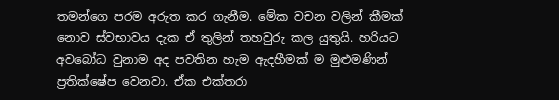තමන්ගෙ පරම අරුත කර ගැනීම. මේක වචන වලින් කීමක් නොව ස්වභාවය දැක ඒ තුලින් තහවුරු කල යුතුයි. හරියට අවබෝධ වුනාම අද පවතින හැම ඇදහීමක් ම මුළුමණින් ප්‍රතික්ෂේප වෙනවා. ඒක එක්තරා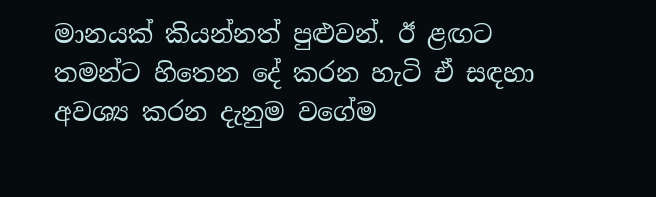මානයක් කියන්නත් පුළුවන්. ඊ ළඟට තමන්ට හිතෙන දේ කරන හැටි ඒ සඳහා අවශ්‍ය කරන දැනුම වගේම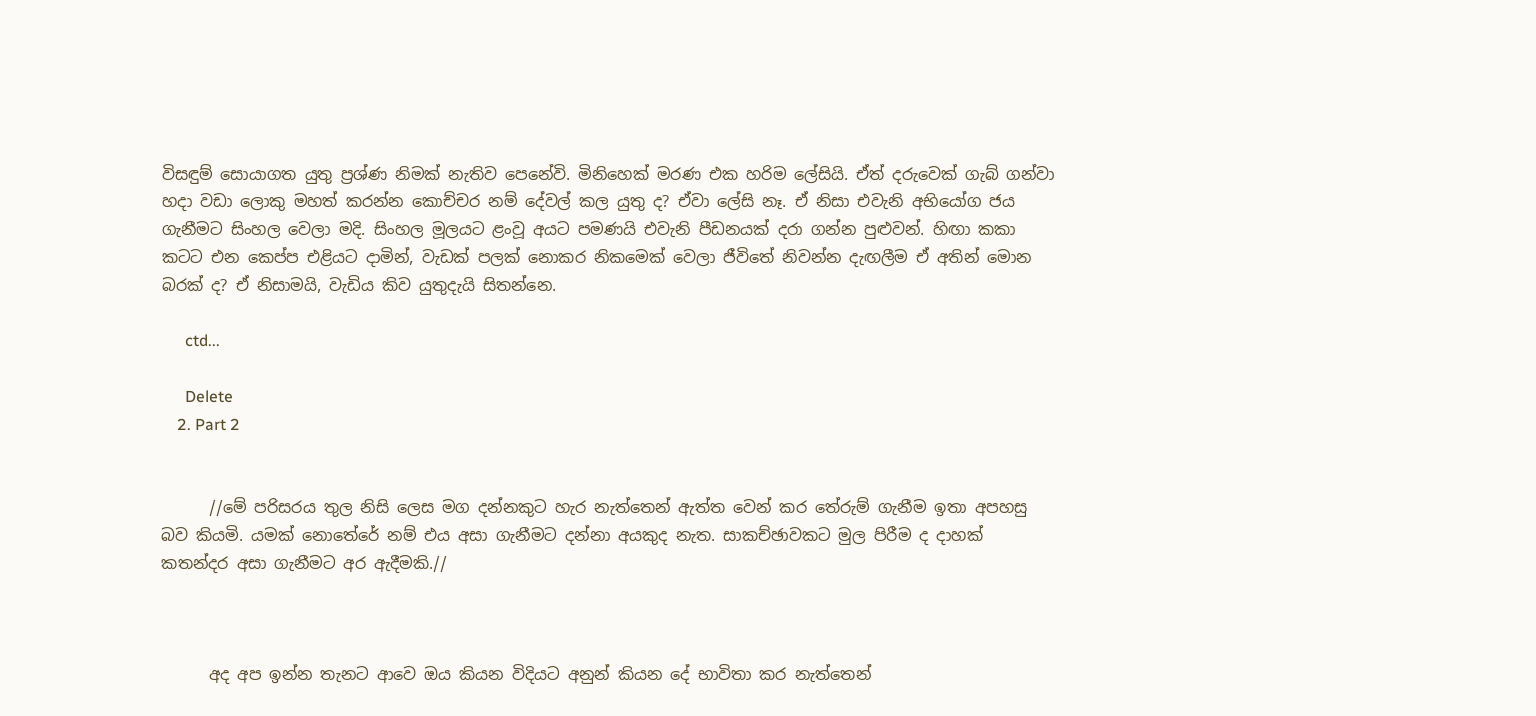විසඳුම් සොයාගත යුතු ප්‍රශ්ණ නිමක් නැතිව පෙනේවි. මිනිහෙක් මරණ එක හරිම ලේසියි. ඒත් දරුවෙක් ගැබ් ගන්වා හදා වඩා ලොකු මහත් කරන්න කොච්චර නම් දේවල් කල යුතු ද? ඒවා ලේසි නෑ. ඒ නිසා එවැනි අභියෝග ජය ගැනීමට සිංහල වෙලා මදි. සිංහල මූලයට ළංවූ අයට පමණයි එවැනි පීඩනයක් දරා ගන්න පුළුවන්. හිඟා කකා කටට එන කෙප්ප එළියට දාමින්, වැඩක් පලක් නොකර නිකමෙක් වෙලා ජීවිතේ නිවන්න දැඟලීම ඒ අතින් මොන බරක් ද? ඒ නිසාමයි, වැඩිය කිව යුතුදැයි සිතන්නෙ.

      ctd...

      Delete
    2. Part 2


      //මේ පරිසරය තුල නිසි ලෙස මග දන්නකුට හැර නැත්තෙන් ඇත්ත වෙන් කර තේරුම් ගැනීම ඉතා අපහසු බව කියමි. යමක් නොතේරේ නම් එය අසා ගැනීමට දන්නා අයකුද නැත. සාකච්ඡාවකට මුල පිරීම ද දාහක් කතන්දර අසා ගැනීමට අර ඇදීමකි.//



      අද අප ඉන්න තැනට ආවෙ ඔය කියන විදියට අනුන් කියන දේ භාවිතා කර නැත්තෙන්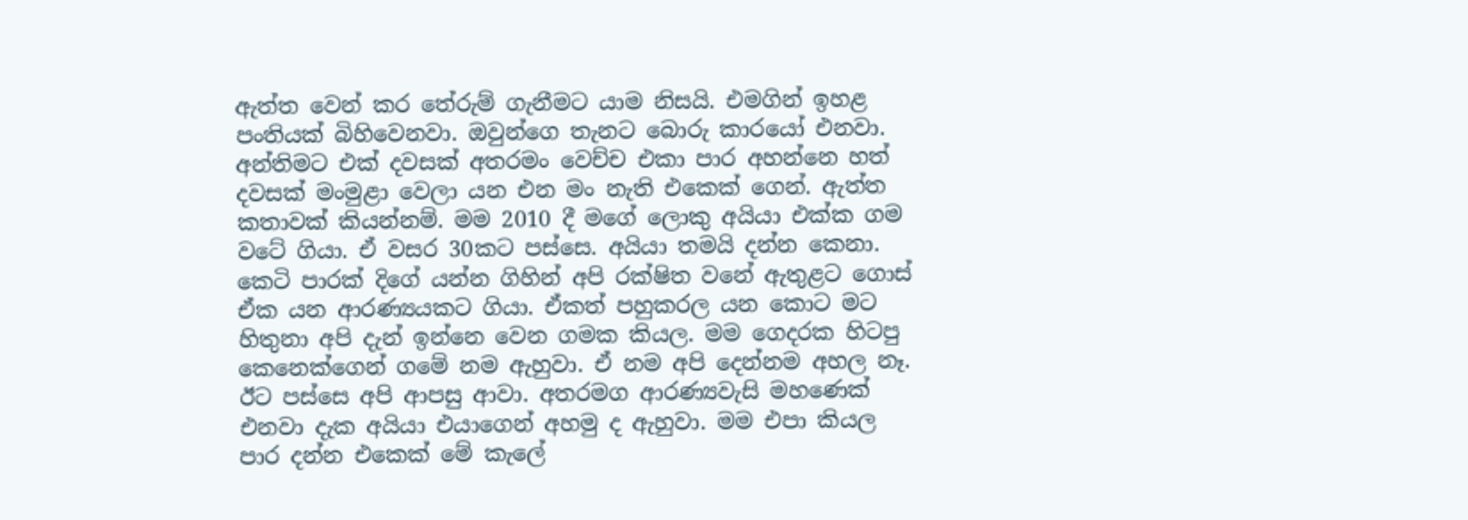ඇත්ත වෙන් කර තේරුම් ගැනීමට යාම නිසයි. එමගින් ඉහළ පංතියක් බිහිවෙනවා. ඔවුන්ගෙ තැනට බොරු කාරයෝ එනවා. අන්තිමට එක් දවසක් අතරමං වෙච්ච එකා පාර අහන්නෙ හත් දවසක් මංමුළා වෙලා යන එන මං නැති එකෙක් ගෙන්. ඇත්ත කතාවක් කියන්නම්. මම 2010 දී මගේ ලොකු අයියා එක්ක ගම වටේ ගියා. ඒ වසර 30කට පස්සෙ. අයියා තමයි දන්න කෙනා. කෙටි පාරක් දිගේ යන්න ගිහින් අපි රක්ෂිත වනේ ඇතුළට ගොස් ඒක යන ආරණ්‍යයකට ගියා. ඒකත් පහුකරල යන කොට මට හිතුනා අපි දැන් ඉන්නෙ වෙන ගමක කියල. මම ගෙදරක හිටපු කෙනෙක්ගෙන් ගමේ නම ඇහුවා. ඒ නම අපි දෙන්නම අහල නෑ. ඊට පස්සෙ අපි ආපසු ආවා. අතරමග ආරණ්‍යවැසි මහණෙක් එනවා දැක අයියා එයාගෙන් අහමු ද ඇහුවා. මම එපා කියල පාර දන්න එකෙක් මේ කැලේ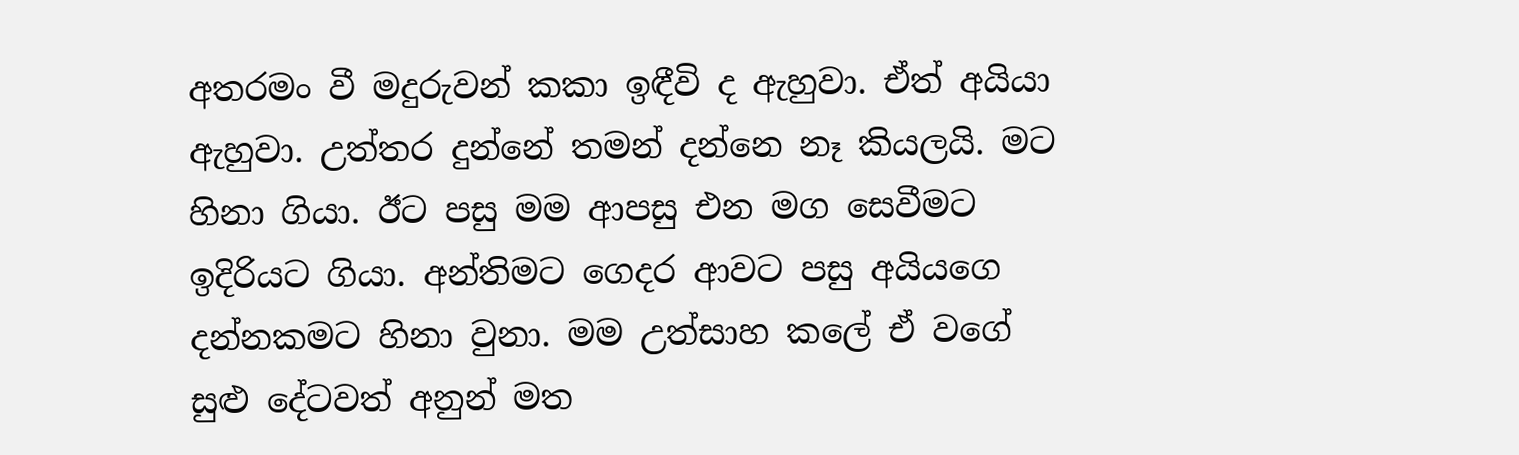අතරමං වී මදුරුවන් කකා ඉඳීවි ද ඇහුවා. ඒත් අයියා ඇහුවා. උත්තර දුන්නේ තමන් දන්නෙ නෑ කියලයි. මට හිනා ගියා. ඊට පසු මම ආපසු එන මග සෙවීමට ඉදිරියට ගියා. අන්තිමට ගෙදර ආවට පසු අයියගෙ දන්නකමට හිනා වුනා. මම උත්සාහ කලේ ඒ වගේ සුළු දේටවත් අනුන් මත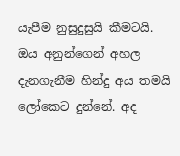යැපීම නුසුදුසුයි කීමටයි. ඔය අනුන්ගෙන් අහල දැනගැනීම හින්දු අය තමයි ලෝකෙට දුන්නේ. අද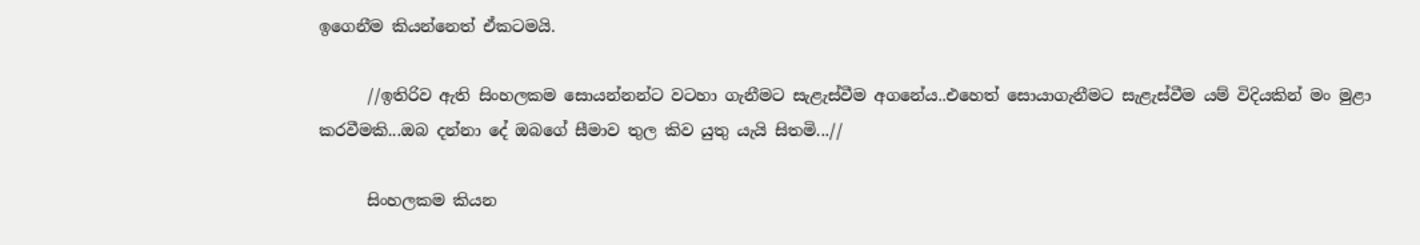ඉගෙනීම කියන්නෙත් ඒකටමයි.

      //ඉතිරිව ඇති සිංහලකම සොයන්නන්ට වටහා ගැනීමට සැළැස්වීම අගනේය..එහෙත් සොයාගැනීමට සැළැස්වීම යම් විදියකින් මං මුළා කරවීමකි...ඔබ දන්නා දේ ඔබගේ සීමාව තුල කිව යුතු යැයි සිතමි...//

      සිංහලකම කියන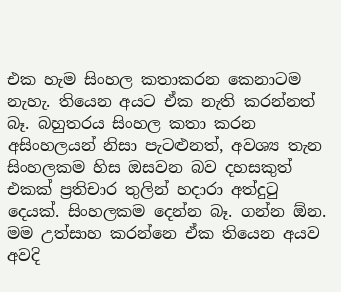එක හැම සිංහල කතාකරන කෙනාටම නැහැ. තියෙන අයට ඒක නැති කරන්නත් බෑ. බහුතරය සිංහල කතා කරන අසිංහලයන් නිසා පැටළුනත්, අවශ්‍ය තැන සිංහලකම හිස ඔසවන බව දහසකුත් එකක් ප්‍රතිචාර තුලින් හදාරා අත්දුටු දෙයක්. සිංහලකම දෙන්න බෑ. ගන්න ඕන. මම උත්සාහ කරන්නෙ ඒක තියෙන අයව අවදි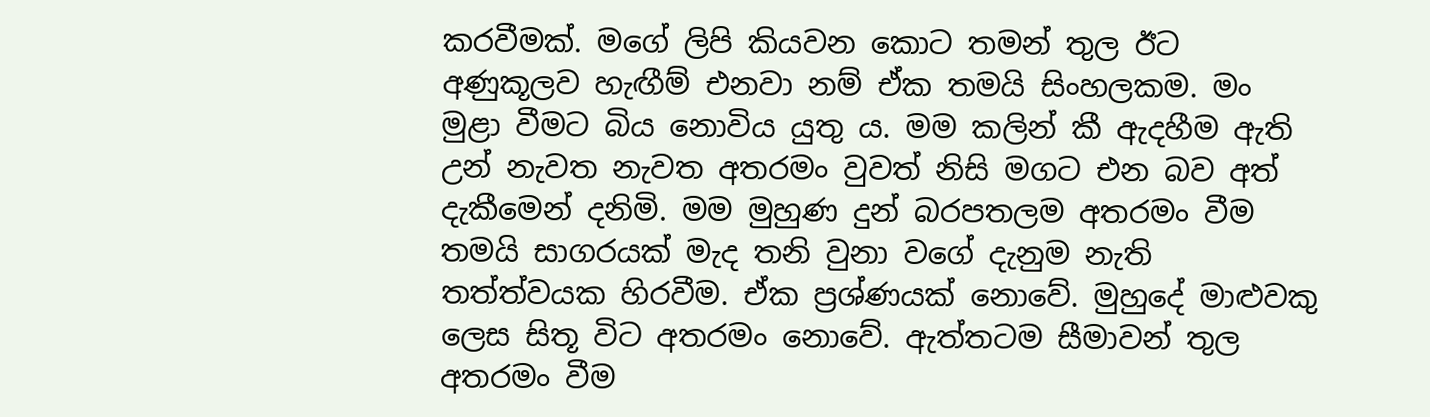කරවීමක්. මගේ ලිපි කියවන කොට තමන් තුල ඊට අණුකූලව හැඟීම් එනවා නම් ඒක තමයි සිංහලකම. මං මුළා වීමට බිය නොවිය යුතු ය. මම කලින් කී ඇදහීම ඇති උන් නැවත නැවත අතරමං වුවත් නිසි මගට එන බව අත් දැකීමෙන් දනිමි. මම මුහුණ දුන් බරපතලම අතරමං වීම තමයි සාගරයක් මැද තනි වුනා වගේ දැනුම නැති තත්ත්වයක හිරවීම. ඒක ප්‍රශ්ණයක් නොවේ. මුහුදේ මාළුවකු ලෙස සිතූ විට අතරමං නොවේ. ඇත්තටම සීමාවන් තුල අතරමං වීම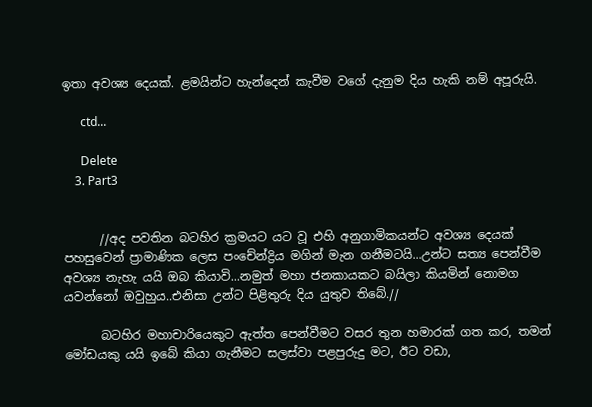ඉතා අවශ්‍ය දෙයක්. ළමයින්ට හැන්දෙන් කැවීම වගේ දැනුම දිය හැකි නම් අපූරුයි.

      ctd...

      Delete
    3. Part3


      //අද පවතින බටහිර ක්‍රමයට යට වූ එහි අනුගාමිකයන්ට අවශ්‍ය දෙයක් පහසුවෙන් ප්‍රාමාණික ලෙස පංචේන්ද්‍රිය මගින් මැන ගනීමටයි...උන්ට සත්‍ය පෙන්වීම අවශ්‍ය නැහැ යයි ඔබ කියාවි...නමුත් මහා ජනකායකට බයිලා කියමින් නොමග යවන්නෝ ඔවුහුය..එනිසා උන්ට පිළිතුරු දිය යුතුව තිබේ.//

      බටහිර මහාචාරියෙකුට ඇත්ත පෙන්වීමට වසර තුන හමාරක් ගත කර, තමන් මෝඩයකු යයි ඉබේ කියා ගැනීමට සලස්වා පළපුරුදු මට, ඊට වඩා,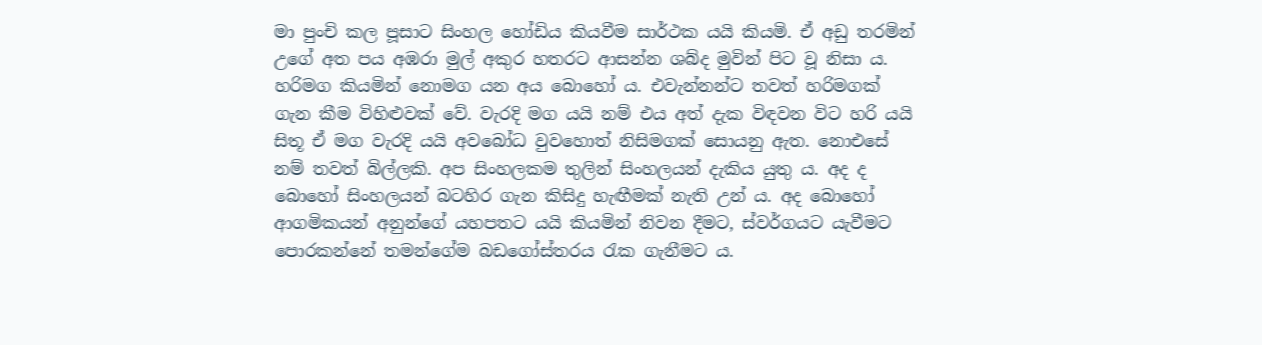මා පුංචි කල පූසාට සිංහල හෝඩිය කියවීම සාර්ථක යයි කියමි. ඒ අඩු තරමින් උගේ අත පය අඹරා මුල් අකුර හතරට ආසන්න ශබ්ද මුවින් පිට වූ නිසා ය. හරිමග කියමින් නොමග යන අය බොහෝ ය. එවැන්නන්ට තවත් හරිමගක් ගැන කීම විහිළුවක් වේ. වැරදි මග යයි නම් එය අත් දැක විඳවන විට හරි යයි සිතූ ඒ මග වැරදි යයි අවබෝධ වුවහොත් නිසිමගක් සොයනු ඇත. නොඑසේ නම් තවත් බිල්ලකි. අප සිංහලකම තුලින් සිංහලයන් දැකිය යුතු ය. අද ද බොහෝ සිංහලයන් බටහිර ගැන කිසිදු හැඟීමක් නැති උන් ය. අද බොහෝ ආගමිකයන් අනුන්ගේ යහපතට යයි කියමින් නිවන දීමට, ස්වර්ගයට යැවීමට පොරකන්නේ තමන්ගේම බඩගෝස්තරය රැක ගැනීමට ය.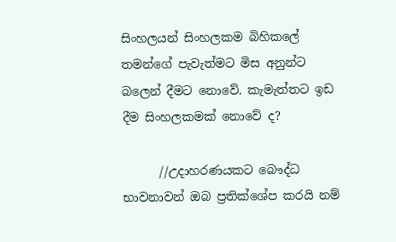සිංහලයන් සිංහලකම බිහිකලේ තමන්ගේ පැවැත්මට මිස අනුන්ට බලෙන් දීමට නොවේ. කැමැත්තට ඉඩ දීම සිංහලකමක් නොවේ ද?

      //උදාහරණයකට බෞද්ධ භාවනාවන් ඔබ ප්‍රතික්ශේප කරයි නම්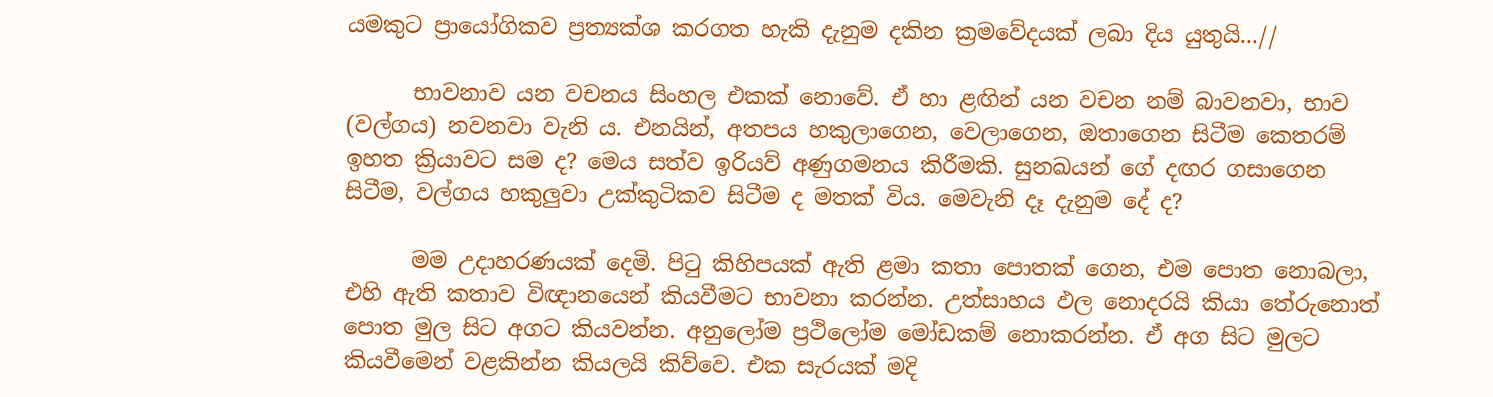යමකුට ප්‍රායෝගිකව ප්‍රත්‍යක්ශ කරගත හැකි දැනුම දකින ක්‍රමවේදයක් ලබා දිය යුතුයි...//

      භාවනාව යන වචනය සිංහල එකක් නොවේ. ඒ හා ළඟින් යන වචන නම් බාවනවා, භාව (වල්ගය) නවනවා වැනි ය. එනයින්, අතපය හකුලාගෙන, වෙලාගෙන, ඔතාගෙන සිටීම කෙතරම් ඉහත ක්‍රියාවට සම ද? මෙය සත්ව ඉරියව් අණුගමනය කිරීමකි. සුනඛයන් ගේ දඟර ගසාගෙන සිටීම, වල්ගය හකුලුවා උක්කුටිකව සිටීම ද මතක් විය. මෙවැනි දෑ දැනුම දේ ද?

      මම උදාහරණයක් දෙමි. පිටු කිහිපයක් ඇති ළමා කතා පොතක් ගෙන, එම පොත නොබලා, එහි ඇති කතාව විඥානයෙන් කියවීමට භාවනා කරන්න. උත්සාහය ඵල නොදරයි කියා තේරුනොත් පොත මුල සිට අගට කියවන්න. අනුලෝම ප්‍රථිලෝම මෝඩකම් නොකරන්න. ඒ අග සිට මුලට කියවීමෙන් වළකින්න කියලයි කිව්වෙ. එක සැරයක් මදි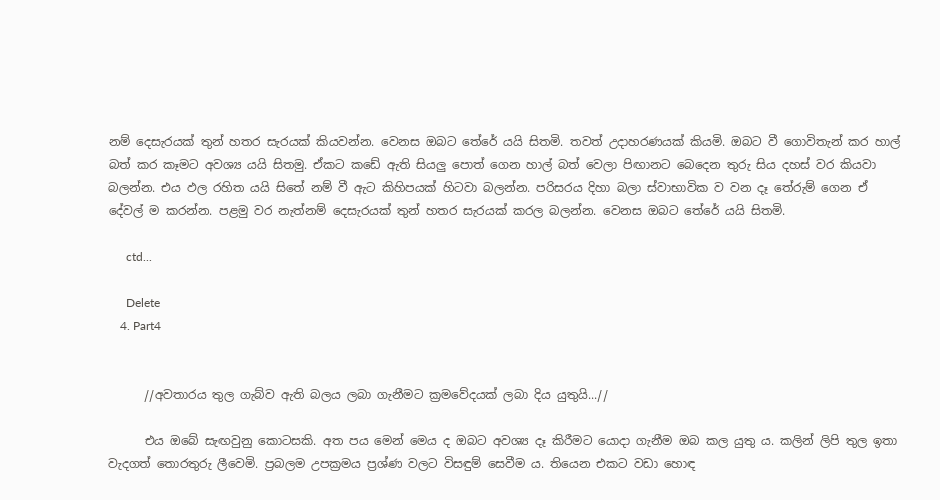නම් දෙසැරයක් තුන් හතර සැරයක් කියවන්න. වෙනස ඔබට තේරේ යයි සිතමි. තවත් උදාහරණයක් කියමි. ඔබට වී ගොවිතැන් කර හාල් බත් කර කෑමට අවශ්‍ය යයි සිතමු. ඒකට කඩේ ඇති සියලු පොත් ගෙන හාල් බත් වෙලා පිඟානට බෙදෙන තුරු සිය දහස් වර කියවා බලන්න. එය ඵල රහිත යයි සිතේ නම් වී ඇට කිහිපයක් හිටවා බලන්න. පරිසරය දිහා බලා ස්වාභාවික ව වන දෑ තේරුම් ගෙන ඒ දේවල් ම කරන්න. පළමු වර නැත්නම් දෙසැරයක් තුන් හතර සැරයක් කරල බලන්න. වෙනස ඔබට තේරේ යයි සිතමි.

      ctd...

      Delete
    4. Part4


      //අවතාරය තුල ගැබ්ව ඇති බලය ලබා ගැනීමට ක්‍රමවේදයක් ලබා දිය යුතුයි...//

      එය ඔබේ සැඟවුනු කොටසකි. අත පය මෙන් මෙය ද ඔබට අවශ්‍ය දෑ කිරීමට යොදා ගැනීම ඔබ කල යුතු ය. කලින් ලිපි තුල ඉතා වැදගත් තොරතුරු ලීවෙමි. ප්‍රබලම උපක්‍රමය ප්‍රශ්ණ වලට විසඳුම් සෙවීම ය. තියෙන එකට වඩා හොඳ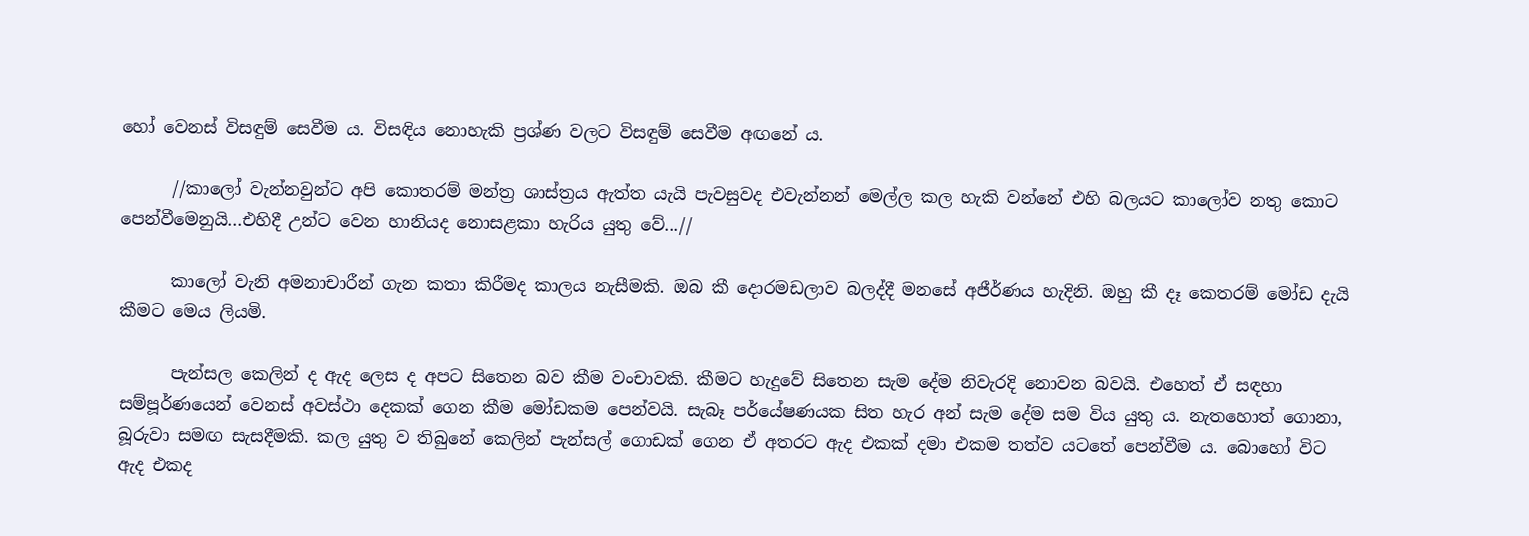හෝ වෙනස් විසඳුම් සෙවීම ය. විසඳිය නොහැකි ප්‍රශ්ණ වලට විසඳුම් සෙවීම අඟනේ ය.

      //කාලෝ වැන්නවුන්ට අපි කොතරම් මන්ත්‍ර ශාස්ත්‍රය ඇත්ත යැයි පැවසුවද එවැන්නන් මෙල්ල කල හැකි වන්නේ එහි බලයට කාලෝව නතු කොට පෙන්වීමෙනුයි...එහිදී උන්ට වෙන හානියද නොසළකා හැරිය යුතු වේ...//

      කාලෝ වැනි අමනාචාරීන් ගැන කතා කිරීමද කාලය නැසීමකි. ඔබ කී දොරමඩලාව බලද්දී මනසේ අජීර්ණය හැදිනි. ඔහු කී දෑ කෙතරම් මෝඩ දැයි කීමට මෙය ලියමි.

      පැන්සල කෙලින් ද ඇද ලෙස ද අපට සිතෙන බව කීම වංචාවකි. කීමට හැදුවේ සිතෙන සැම දේම නිවැරදි නොවන බවයි. එහෙත් ඒ සඳහා සම්පූර්ණයෙන් වෙනස් අවස්ථා දෙකක් ගෙන කීම මෝඩකම පෙන්වයි. සැබෑ පර්යේෂණයක සිත හැර අන් සැම දේම සම විය යුතු ය. නැතහොත් ගොනා, බූරුවා සමඟ සැසදීමකි. කල යුතු ව තිබුනේ කෙලින් පැන්සල් ගොඩක් ගෙන ඒ අතරට ඇද එකක් දමා එකම තත්ව යටතේ පෙන්වීම ය. බොහෝ විට ඇද එකද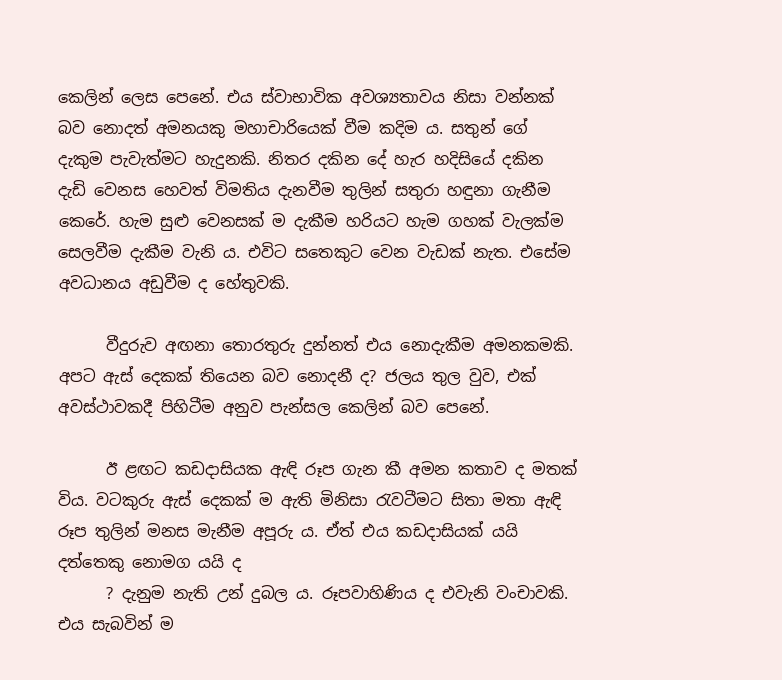කෙලින් ලෙස පෙනේ. එය ස්වාභාවික අවශ්‍යතාවය නිසා වන්නක් බව නොදත් අමනයකු මහාචාරියෙක් වීම කදිම ය. සතුන් ගේ දැකුම පැවැත්මට හැදුනකි. නිතර දකින දේ හැර හදිසියේ දකින දැඩි වෙනස හෙවත් විමතිය දැනවීම තුලින් සතුරා හඳුනා ගැනීම කෙරේ. හැම සුළු වෙනසක් ම දැකීම හරියට හැම ගහක් වැලක්ම සෙලවීම දැකීම වැනි ය. එවිට සතෙකුට වෙන වැඩක් නැත. එසේම අවධානය අඩුවීම ද හේතුවකි.

      වීදුරුව අඟනා තොරතුරු දුන්නත් එය නොදැකීම අමනකමකි. අපට ඇස් දෙකක් තියෙන බව නොදනී ද? ජලය තුල වුව, එක් අවස්ථාවකදී පිහිටීම අනුව පැන්සල කෙලින් බව පෙනේ.

      ඊ ළඟට කඩදාසියක ඇඳි රූප ගැන කී අමන කතාව ද මතක් විය. වටකුරු ඇස් දෙකක් ම ඇති මිනිසා රැවටීමට සිතා මතා ඇඳි රූප තුලින් මනස මැනීම අපූරු ය. ඒත් එය කඩදාසියක් යයි දත්තෙකු නොමග යයි ද
      ? දැනුම නැති උන් දුබල ය. රූපවාහිණිය ද එවැනි වංචාවකි. එය සැබවින් ම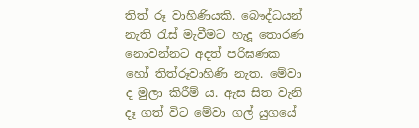තිත් රූ වාහිණියකි. බෞද්ධයන් නැති රැස් මැවීමට හැදූ තොරණ නොවන්නට අදත් පරිඝණක හෝ තිත්රූවාහිණි නැත. මේවා ද මුලා කිරීම් ය. ඇස සිත වැනි දෑ ගත් විට මේවා ගල් යුගයේ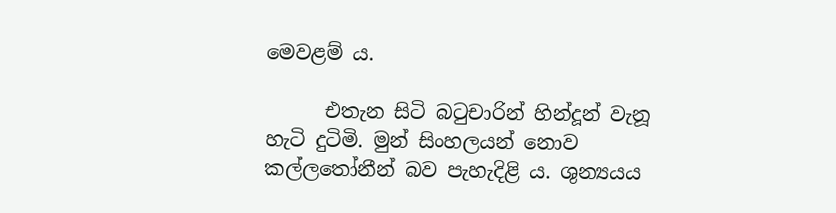මෙවළම් ය.

      එතැන සිටි බටුචාරින් හින්දූන් වැනූ හැටි දුටිමි. මුන් සිංහලයන් නොව කල්ලතෝනීන් බව පැහැදිළි ය. ශුන්‍යයය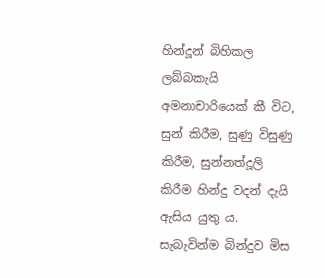හින්දූන් බිහිකල ලබ්බකැයි අමනාචාරියෙක් කී විට, සුන් කිරීම, සුණු විසුණු කිරීම, සුන්නත්දූලි කිරීම හින්දු වදන් දැයි ඇසිය යුතු ය. සැබැවින්ම බින්දුව මිස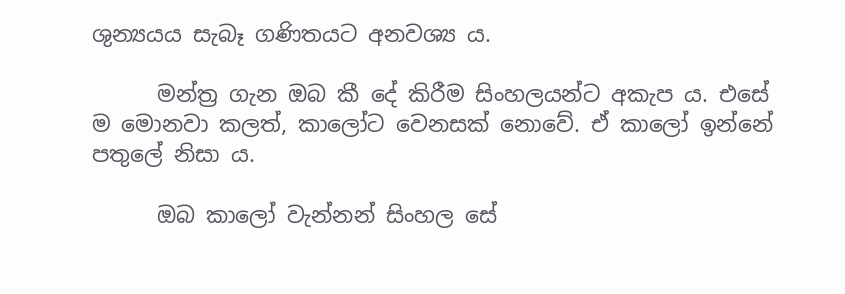ශුන්‍යයය සැබෑ ගණිතයට අනවශ්‍ය ය.

      මන්ත්‍ර ගැන ඔබ කී දේ කිරීම සිංහලයන්ට අකැප ය. එසේ ම මොනවා කලත්, කාලෝට වෙනසක් නොවේ. ඒ කාලෝ ඉන්නේ පතුලේ නිසා ය.

      ඔබ කාලෝ වැන්නන් සිංහල සේ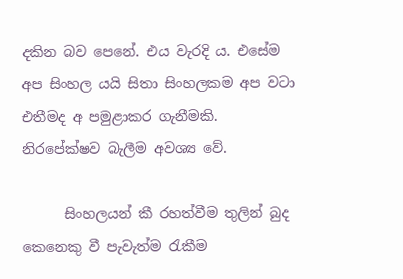දකින බව පෙනේ. එය වැරදි ය. එසේම අප සිංහල යයි සිතා සිංහලකම අප වටා එතීමද අ පමුළාකර ගැනීමකි. නිරපේක්ෂව බැලීම අවශ්‍ය වේ.

      සිංහලයන් කී රහත්වීම තුලින් බුද කෙනෙකු වී පැවැත්ම රැකීම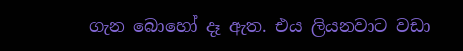ගැන බොහෝ දෑ ඇත. එය ලියනවාට වඩා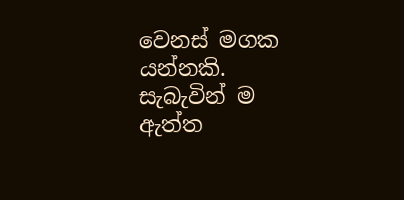වෙනස් මගක යන්නකි. සැබැවින් ම ඇත්ත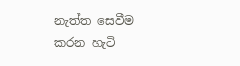නැත්ත සෙවීම කරන හැටි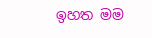ඉහත මම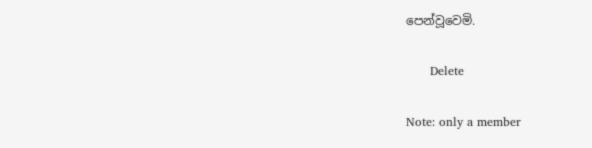පෙන්වූවෙමි.

      Delete

Note: only a member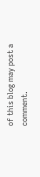of this blog may post a comment.